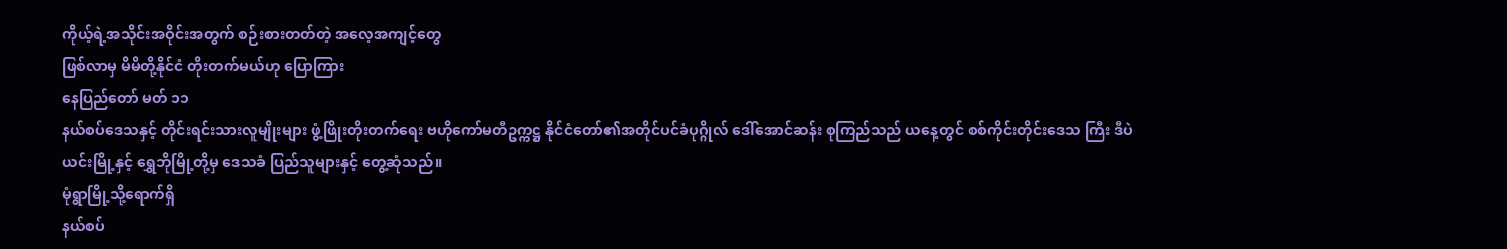ကိုယ့်ရဲ့အသိုင်းအဝိုင်းအတွက် စဉ်းစားတတ်တဲ့ အလေ့အကျင့်တွေ
ဖြစ်လာမှ မိမိတို့နိုင်ငံ တိုးတက်မယ်ဟု ပြောကြား
နေပြည်တော် မတ် ၁၁
နယ်စပ်ဒေသနှင့် တိုင်းရင်းသားလူမျိုးများ ဖွံ့ဖြိုးတိုးတက်ရေး ဗဟိုကော်မတီဥက္ကဋ္ဌ နိုင်ငံတော်၏အတိုင်ပင်ခံပုဂ္ဂိုလ် ဒေါ်အောင်ဆန်း စုကြည်သည် ယနေ့တွင် စစ်ကိုင်းတိုင်းဒေသ ကြီး ဒီပဲယင်းမြို့နှင့် ရွှေဘိုမြို့တို့မှ ဒေသခံ ပြည်သူများနှင့် တွေ့ဆုံသည်။
မုံရွာမြို့သို့ရောက်ရှိ
နယ်စပ်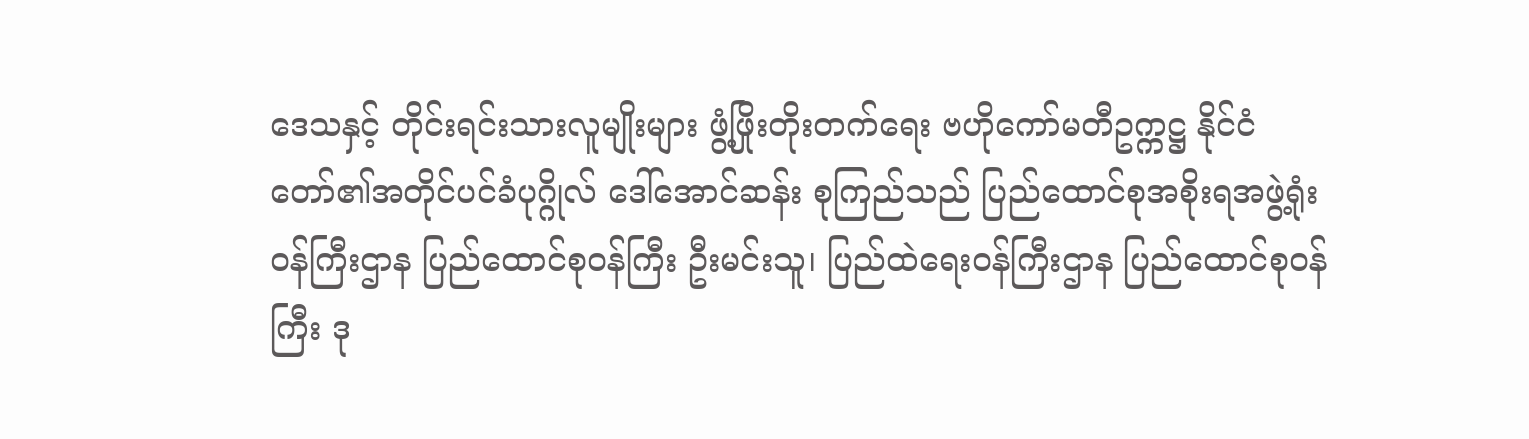ဒေသနှင့် တိုင်းရင်းသားလူမျိုးများ ဖွံ့ဖြိုးတိုးတက်ရေး ဗဟိုကော်မတီဥက္ကဋ္ဌ နိုင်ငံတော်၏အတိုင်ပင်ခံပုဂ္ဂိုလ် ဒေါ်အောင်ဆန်း စုကြည်သည် ပြည်ထောင်စုအစိုးရအဖွဲ့ရုံး ဝန်ကြီးဌာန ပြည်ထောင်စုဝန်ကြီး ဦးမင်းသူ၊ ပြည်ထဲရေးဝန်ကြီးဌာန ပြည်ထောင်စုဝန်ကြီး ဒု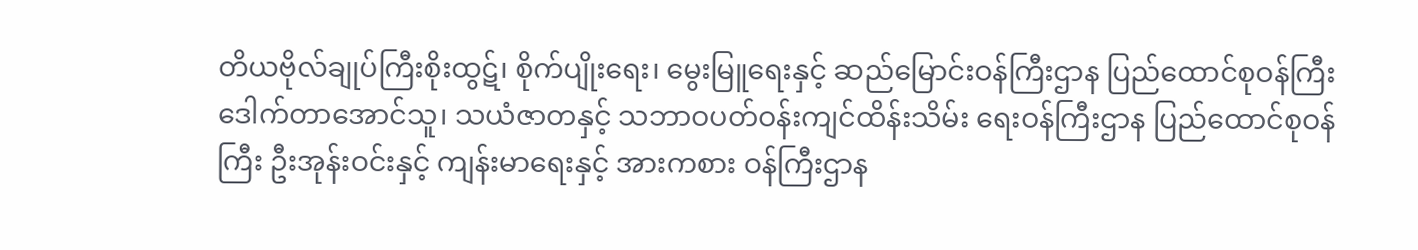တိယဗိုလ်ချုပ်ကြီးစိုးထွဋ်၊ စိုက်ပျိုးရေး၊ မွေးမြူရေးနှင့် ဆည်မြောင်းဝန်ကြီးဌာန ပြည်ထောင်စုဝန်ကြီး ဒေါက်တာအောင်သူ၊ သယံဇာတနှင့် သဘာဝပတ်ဝန်းကျင်ထိန်းသိမ်း ရေးဝန်ကြီးဌာန ပြည်ထောင်စုဝန်ကြီး ဦးအုန်းဝင်းနှင့် ကျန်းမာရေးနှင့် အားကစား ဝန်ကြီးဌာန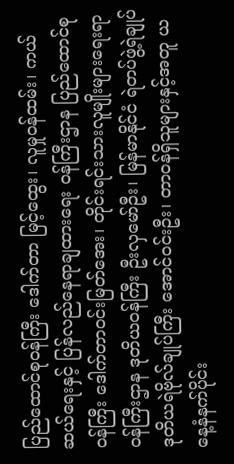ပြည်ထောင်စုဝန်ကြီး ဒေါက်တာ မြင့်ထွေး၊ လူမှုဝန်ထမ်း၊ ကယ်ဆယ်ရေးနှင့် ပြန်လည်နေရာချထားရေး ဝန်ကြီးဌာန ပြည်ထောင်စုဝန်ကြီး ဒေါက်တာဝင်းမြတ်အေး၊ တိုင်းရင်းသားလူမျိုးများရေးရာဝန်ကြီးဌာန ဒုတိယဝန်ကြီး ဦးလှမော်ဦး၊ မြန်မာနိုင်ငံ ရဲတပ်ဖွဲ့ရဲချုပ် ဒုတိယရဲဗိုလ်ချုပ်ကြီး အောင်ဝင်းဦး၊ တာဝန်ရှိသူများနှင့်အတူ ယနေ့နံနက်ပိုင်း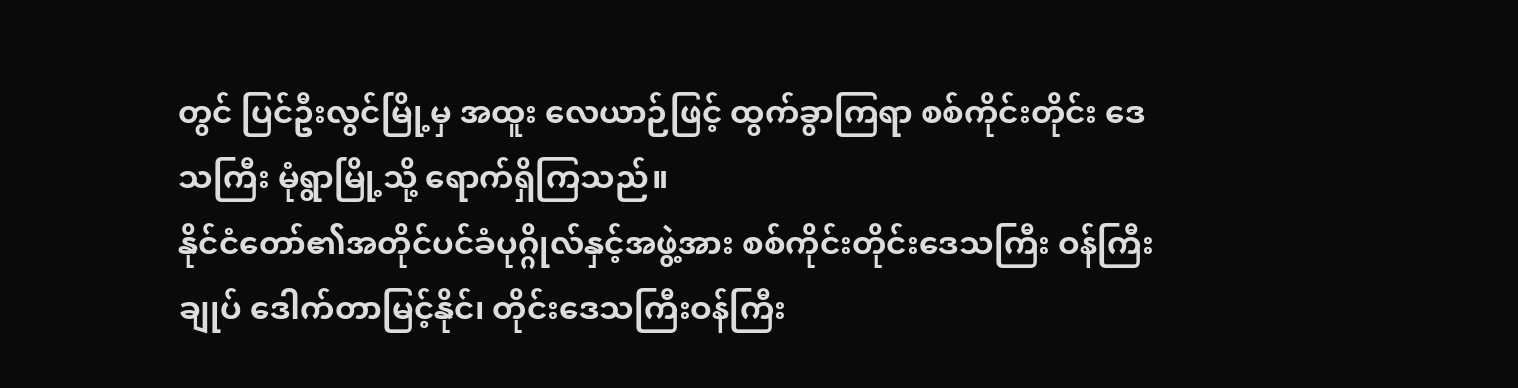တွင် ပြင်ဦးလွင်မြို့မှ အထူး လေယာဉ်ဖြင့် ထွက်ခွာကြရာ စစ်ကိုင်းတိုင်း ဒေသကြီး မုံရွာမြို့သို့ ရောက်ရှိကြသည်။
နိုင်ငံတော်၏အတိုင်ပင်ခံပုဂ္ဂိုလ်နှင့်အဖွဲ့အား စစ်ကိုင်းတိုင်းဒေသကြီး ဝန်ကြီးချုပ် ဒေါက်တာမြင့်နိုင်၊ တိုင်းဒေသကြီးဝန်ကြီး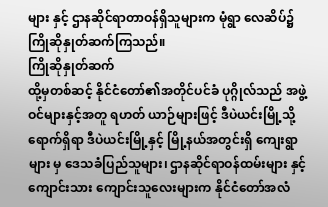များ နှင့် ဌာနဆိုင်ရာတာဝန်ရှိသူများက မုံရွာ လေဆိပ်၌ ကြိုဆိုနှုတ်ဆက်ကြသည်။
ကြိုဆိုနှုတ်ဆက်
ထို့မှတစ်ဆင့် နိုင်ငံတော်၏အတိုင်ပင်ခံ ပုဂ္ဂိုလ်သည် အဖွဲ့ဝင်များနှင့်အတူ ရဟတ် ယာဉ်များဖြင့် ဒီပဲယင်းမြို့သို့ရောက်ရှိရာ ဒီပဲယင်းမြို့နှင့် မြို့နယ်အတွင်းရှိ ကျေးရွာများ မှ ဒေသခံပြည်သူများ၊ ဌာနဆိုင်ရာဝန်ထမ်းများ နှင့် ကျောင်းသား ကျောင်းသူလေးများက နိုင်ငံတော်အလံ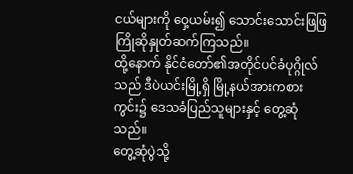ငယ်များကို ဝှေ့ယမ်း၍ သောင်းသောင်းဖြဖြ ကြိုဆိုနှုတ်ဆက်ကြသည်။
ထို့နောက် နိုင်ငံတော်၏အတိုင်ပင်ခံပုဂ္ဂိုလ် သည် ဒီပဲယင်းမြို့ရှိ မြို့နယ်အားကစားကွင်း၌ ဒေသခံပြည်သူများနှင့် တွေ့ဆုံသည်။
တွေ့ဆုံပွဲသို့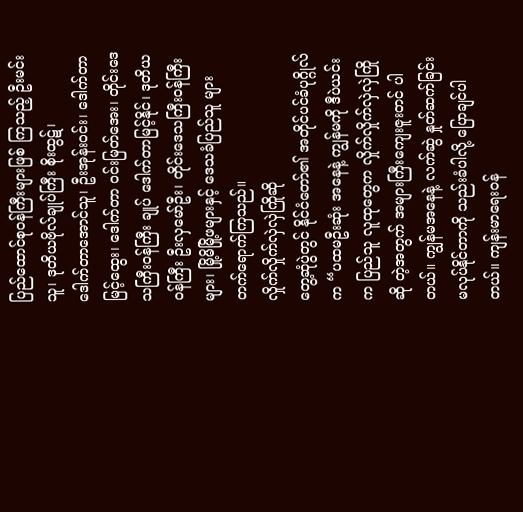ပြည်ထောင်စုဝန်ကြီးများဖြစ် ကြသည့် ဦးမင်းသူ၊ ဒုတိယဗိုလ်ချုပ်ကြီး စိုးထွဋ်၊
ဒေါက်တာအောင်သူ၊ ဦးအုန်းဝင်း၊ ဒေါက်တာမြင့်ထွေး၊ ဒေါက်တာ ဝင်းမြတ်အေး၊ တိုင်းဒေသကြီးဝန်ကြီး ချုပ် ဒေါက်တာမြင့်နိုင်၊ ဒုတိယဝန်ကြီး ဦးလှမော်ဦး၊ တိုင်းဒေသကြီးဝန်ကြီး များ၊ မြို့မိမြို့ဖများနှင့် ဒေသခံပြည်သူ များ တက်ရောက်ကြသည်။
လှိုက်လှိုက်လှဲလှဲကြိုဆို
တွေ့ဆုံပွဲတွင် နိုင်ငံတော်၏ အတိုင်ပင်ခံပုဂ္ဂိုလ်က “ပထမဦးဆုံး အနေနဲ့ ကျွန်မကို ဒီပဲယင်းက ပြည်သူ လူထုတွေက လှိုက်လှိုက်လှဲလှဲကြိုဆို တဲ့အတွက် အများကြီးကျေးဇူးတင် ပါတယ်။ ကျွန်မအနေနဲ့ လက်ဆွဲ နှုတ်ဆက်ခြင်း မလုပ်နိုင်တာကို သည်းခံပါလို့ ပြောချင်ပါတယ်။ ကျန်းမာရေးဝန်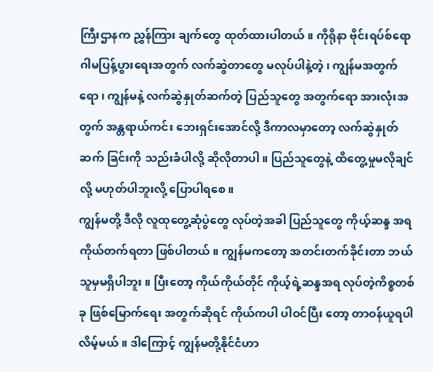ကြီးဌာနက ညွှန်ကြား ချက်တွေ ထုတ်ထားပါတယ်။ ကိုရိုနာ ဗိုင်းရပ်စ်ရောဂါမပြန့်ပွားရေးအတွက် လက်ဆွဲတာတွေ မလုပ်ပါနဲ့တဲ့၊ ကျွန်မအတွက်ရော၊ ကျွန်မနဲ့ လက်ဆွဲနှုတ်ဆက်တဲ့ ပြည်သူတွေ အတွက်ရော အားလုံးအတွက် အန္တရာယ်ကင်း ဘေးရှင်းအောင်လို့ ဒီကာလမှာတော့ လက်ဆွဲနှုတ်ဆက် ခြင်းကို သည်းခံပါလို့ ဆိုလိုတာပါ။ ပြည်သူတွေနဲ့ ထိတွေ့မှုမလိုချင်လို့ မဟုတ်ပါဘူးလို့ ပြောပါရစေ။
ကျွန်မတို့ ဒီလို လူထုတွေ့ဆုံပွဲတွေ လုပ်တဲ့အခါ ပြည်သူတွေ ကိုယ့်ဆန္ဒ အရ ကိုယ်တက်ရတာ ဖြစ်ပါတယ်။ ကျွန်မကတော့ အတင်းတက်ခိုင်းတာ ဘယ်သူမှမရှိပါဘူး။ ပြီးတော့ ကိုယ်ကိုယ်တိုင် ကိုယ့်ရဲ့ဆန္ဒအရ လုပ်တဲ့ကိစ္စတစ်ခု ဖြစ်မြောက်ရေး အတွက်ဆိုရင် ကိုယ်ကပါ ပါဝင်ပြီး တော့ တာဝန်ယူရပါလိမ့်မယ်။ ဒါကြောင့် ကျွန်မတို့နိုင်ငံဟာ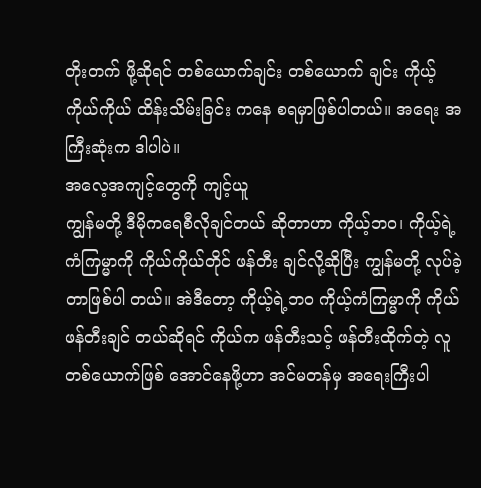တိုးတက် ဖို့ဆိုရင် တစ်ယောက်ချင်း တစ်ယောက် ချင်း ကိုယ့်ကိုယ်ကိုယ် ထိန်းသိမ်းခြင်း ကနေ စရမှာဖြစ်ပါတယ်။ အရေး အကြီးဆုံးက ဒါပါပဲ။
အလေ့အကျင့်တွေကို ကျင့်ယူ
ကျွန်မတို့ ဒီမိုကရေစီလိုချင်တယ် ဆိုတာဟာ ကိုယ့်ဘဝ၊ ကိုယ့်ရဲ့ ကံကြမ္မာကို ကိုယ်ကိုယ်တိုင် ဖန်တီး ချင်လို့ဆိုပြီး ကျွန်မတို့ လုပ်ခဲ့တာဖြစ်ပါ တယ်။ အဲဒီတော့ ကိုယ့်ရဲ့ဘဝ ကိုယ့်ကံကြမ္မာကို ကိုယ်ဖန်တီးချင် တယ်ဆိုရင် ကိုယ်က ဖန်တီးသင့် ဖန်တီးထိုက်တဲ့ လူတစ်ယောက်ဖြစ် အောင်နေဖို့ဟာ အင်မတန်မှ အရေးကြီးပါ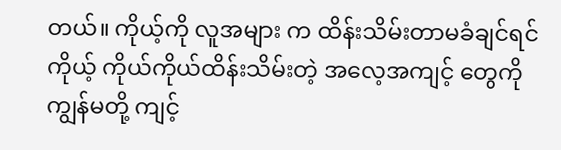တယ်။ ကိုယ့်ကို လူအများ က ထိန်းသိမ်းတာမခံချင်ရင် ကိုယ့် ကိုယ်ကိုယ်ထိန်းသိမ်းတဲ့ အလေ့အကျင့် တွေကို ကျွန်မတို့ ကျင့်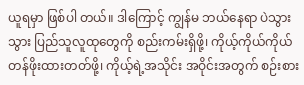ယူရမှာ ဖြစ်ပါ တယ်။ ဒါကြောင့် ကျွန်မ ဘယ်နေရာ ပဲသွားသွား ပြည်သူလူထုတွေကို စည်းကမ်းရှိဖို့၊ ကိုယ့်ကိုယ်ကိုယ် တန်ဖိုးထားတတ်ဖို့၊ ကိုယ့်ရဲ့အသိုင်း အဝိုင်းအတွက် စဉ်းစား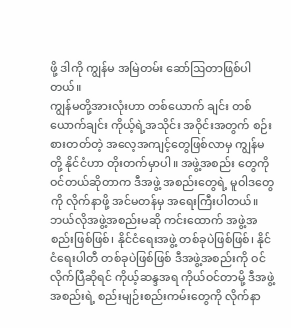ဖို့ ဒါကို ကျွန်မ အမြဲတမ်း ဆော်ဩတာဖြစ်ပါတယ်။
ကျွန်မတို့အားလုံးဟာ တစ်ယောက် ချင်း တစ်ယောက်ချင်း ကိုယ့်ရဲ့အသိုင်း အဝိုင်းအတွက် စဉ်းစားတတ်တဲ့ အလေ့အကျင့်တွေဖြစ်လာမှ ကျွန်မတို့ နိုင်ငံဟာ တိုးတက်မှာပါ။ အဖွဲ့အစည်း တွေကို ဝင်တယ်ဆိုတာက ဒီအဖွဲ့ အစည်းတွေရဲ့ မူဝါဒတွေကို လိုက်နာဖို့ အင်မတန်မှ အရေးကြီးပါတယ်။ ဘယ်လိုအဖွဲ့အစည်းမဆို ကင်းထောက် အဖွဲ့အစည်းဖြစ်ဖြစ်၊ နိုင်ငံရေးအဖွဲ့ တစ်ခုပဲဖြစ်ဖြစ်၊ နိုင်ငံရေးပါတီ တစ်ခုပဲဖြစ်ဖြစ် ဒီအဖွဲ့အစည်းကို ဝင်လိုက်ပြီဆိုရင် ကိုယ့်ဆန္ဒအရ ကိုယ်ဝင်တာမို့ ဒီအဖွဲ့အစည်းရဲ့ စည်းမျဉ်းစည်းကမ်းတွေကို လိုက်နာ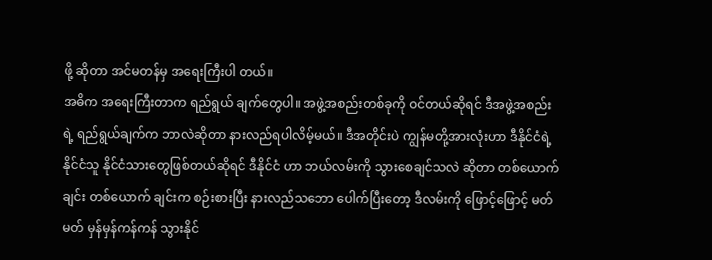ဖို့ ဆိုတာ အင်မတန်မှ အရေးကြီးပါ တယ်။
အဓိက အရေးကြီးတာက ရည်ရွယ် ချက်တွေပါ။ အဖွဲ့အစည်းတစ်ခုကို ဝင်တယ်ဆိုရင် ဒီအဖွဲ့အစည်းရဲ့ ရည်ရွယ်ချက်က ဘာလဲဆိုတာ နားလည်ရပါလိမ့်မယ်။ ဒီအတိုင်းပဲ ကျွန်မတို့အားလုံးဟာ ဒီနိုင်ငံရဲ့ နိုင်ငံသူ နိုင်ငံသားတွေဖြစ်တယ်ဆိုရင် ဒီနိုင်ငံ ဟာ ဘယ်လမ်းကို သွားစေချင်သလဲ ဆိုတာ တစ်ယောက်ချင်း တစ်ယောက် ချင်းက စဉ်းစားပြီး နားလည်သဘော ပေါက်ပြီးတော့ ဒီလမ်းကို ဖြောင့်ဖြောင့် မတ်မတ် မှန်မှန်ကန်ကန် သွားနိုင်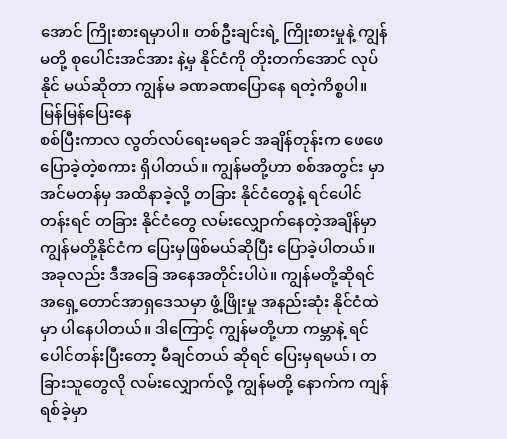အောင် ကြိုးစားရမှာပါ။ တစ်ဦးချင်းရဲ့ ကြိုးစားမှုနဲ့ ကျွန်မတို့ စုပေါင်းအင်အား နဲ့မှ နိုင်ငံကို တိုးတက်အောင် လုပ်နိုင် မယ်ဆိုတာ ကျွန်မ ခဏခဏပြောနေ ရတဲ့ကိစ္စပါ။
မြန်မြန်ပြေးနေ
စစ်ပြီးကာလ လွတ်လပ်ရေးမရခင် အချိန်တုန်းက ဖေဖေပြောခဲ့တဲ့စကား ရှိပါတယ်။ ကျွန်မတို့ဟာ စစ်အတွင်း မှာ အင်မတန်မှ အထိနာခဲ့လို့ တခြား နိုင်ငံတွေနဲ့ ရင်ပေါင်တန်းရင် တခြား နိုင်ငံတွေ လမ်းလျှောက်နေတဲ့အချိန်မှာ ကျွန်မတို့နိုင်ငံက ပြေးမှဖြစ်မယ်ဆိုပြီး ပြောခဲ့ပါတယ်။ အခုလည်း ဒီအခြေ အနေအတိုင်းပါပဲ။ ကျွန်မတို့ဆိုရင် အရှေ့တောင်အာရှဒေသမှာ ဖွံ့ဖြိုးမှု အနည်းဆုံး နိုင်ငံထဲမှာ ပါနေပါတယ်။ ဒါကြောင့် ကျွန်မတို့ဟာ ကမ္ဘာနဲ့ ရင်ပေါင်တန်းပြီးတော့ မီချင်တယ် ဆိုရင် ပြေးမှရမယ်၊ တခြားသူတွေလို လမ်းလျှောက်လို့ ကျွန်မတို့ နောက်က ကျန်ရစ်ခဲ့မှာ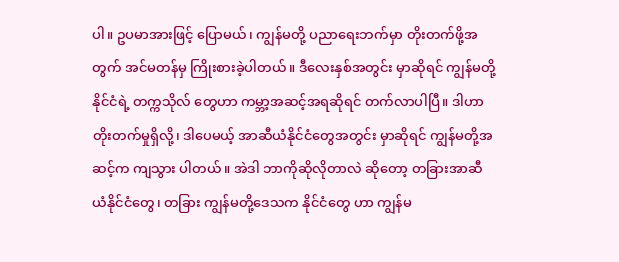ပါ။ ဥပမာအားဖြင့် ပြောမယ်၊ ကျွန်မတို့ ပညာရေးဘက်မှာ တိုးတက်ဖို့အတွက် အင်မတန်မှ ကြိုးစားခဲ့ပါတယ်။ ဒီလေးနှစ်အတွင်း မှာဆိုရင် ကျွန်မတို့နိုင်ငံရဲ့ တက္ကသိုလ် တွေဟာ ကမ္ဘာ့အဆင့်အရဆိုရင် တက်လာပါပြီ။ ဒါဟာ တိုးတက်မှုရှိလို့၊ ဒါပေမယ့် အာဆီယံနိုင်ငံတွေအတွင်း မှာဆိုရင် ကျွန်မတို့အဆင့်က ကျသွား ပါတယ်။ အဲဒါ ဘာကိုဆိုလိုတာလဲ ဆိုတော့ တခြားအာဆီယံနိုင်ငံတွေ၊ တခြား ကျွန်မတို့ဒေသက နိုင်ငံတွေ ဟာ ကျွန်မ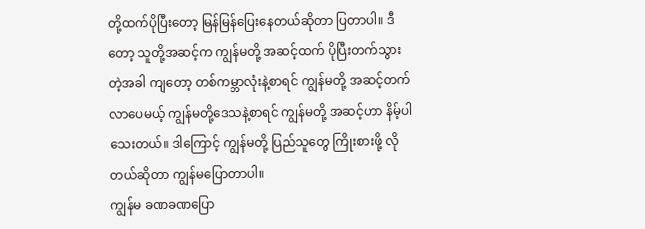တို့ထက်ပိုပြီးတော့ မြန်မြန်ပြေးနေတယ်ဆိုတာ ပြတာပါ။ ဒီတော့ သူတို့အဆင့်က ကျွန်မတို့ အဆင့်ထက် ပိုပြီးတက်သွားတဲ့အခါ ကျတော့ တစ်ကမ္ဘာလုံးနဲ့စာရင် ကျွန်မတို့ အဆင့်တက်လာပေမယ့် ကျွန်မတို့ဒေသနဲ့စာရင် ကျွန်မတို့ အဆင့်ဟာ နိမ့်ပါသေးတယ်။ ဒါကြောင့် ကျွန်မတို့ ပြည်သူတွေ ကြိုးစားဖို့ လိုတယ်ဆိုတာ ကျွန်မပြောတာပါ။
ကျွန်မ ခဏခဏပြော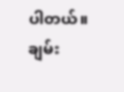ပါတယ်။ ချမ်း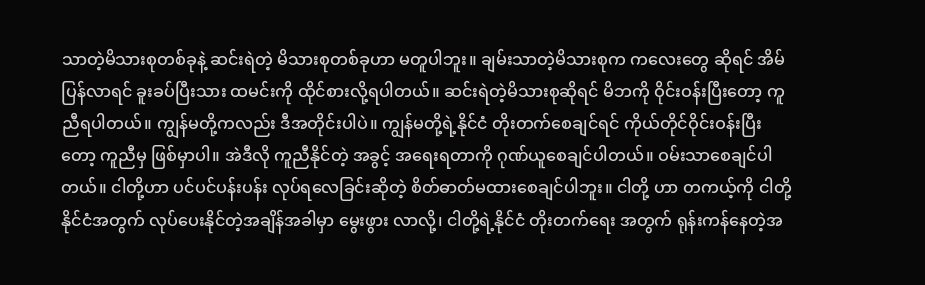သာတဲ့မိသားစုတစ်ခုနဲ့ ဆင်းရဲတဲ့ မိသားစုတစ်ခုဟာ မတူပါဘူး။ ချမ်းသာတဲ့မိသားစုက ကလေးတွေ ဆိုရင် အိမ်ပြန်လာရင် ခူးခပ်ပြီးသား ထမင်းကို ထိုင်စားလို့ရပါတယ်။ ဆင်းရဲတဲ့မိသားစုဆိုရင် မိဘကို ဝိုင်းဝန်းပြီးတော့ ကူညီရပါတယ်။ ကျွန်မတို့ကလည်း ဒီအတိုင်းပါပဲ။ ကျွန်မတို့ရဲ့နိုင်ငံ တိုးတက်စေချင်ရင် ကိုယ်တိုင်ဝိုင်းဝန်းပြီးတော့ ကူညီမှ ဖြစ်မှာပါ။ အဲဒီလို ကူညီနိုင်တဲ့ အခွင့် အရေးရတာကို ဂုဏ်ယူစေချင်ပါတယ်။ ဝမ်းသာစေချင်ပါတယ်။ ငါတို့ဟာ ပင်ပင်ပန်းပန်း လုပ်ရလေခြင်းဆိုတဲ့ စိတ်ဓာတ်မထားစေချင်ပါဘူး။ ငါတို့ ဟာ တကယ့်ကို ငါတို့နိုင်ငံအတွက် လုပ်ပေးနိုင်တဲ့အချိန်အခါမှာ မွေးဖွား လာလို့၊ ငါတို့ရဲ့နိုင်ငံ တိုးတက်ရေး အတွက် ရုန်းကန်နေတဲ့အ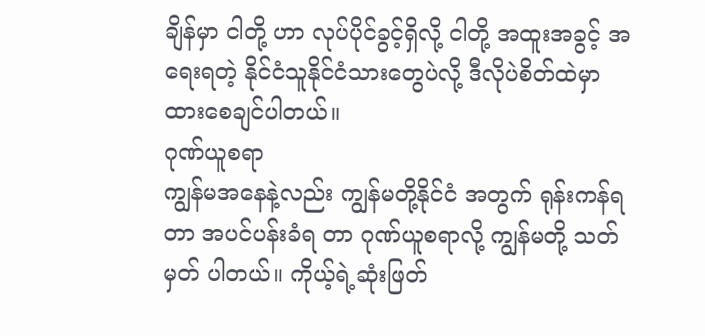ချိန်မှာ ငါတို့ ဟာ လုပ်ပိုင်ခွင့်ရှိလို့ ငါတို့ အထူးအခွင့် အရေးရတဲ့ နိုင်ငံသူနိုင်ငံသားတွေပဲလို့ ဒီလိုပဲစိတ်ထဲမှာ ထားစေချင်ပါတယ်။
ဂုဏ်ယူစရာ
ကျွန်မအနေနဲ့လည်း ကျွန်မတို့နိုင်ငံ အတွက် ရုန်းကန်ရတာ အပင်ပန်းခံရ တာ ဂုဏ်ယူစရာလို့ ကျွန်မတို့ သတ်မှတ် ပါတယ်။ ကိုယ့်ရဲ့ဆုံးဖြတ်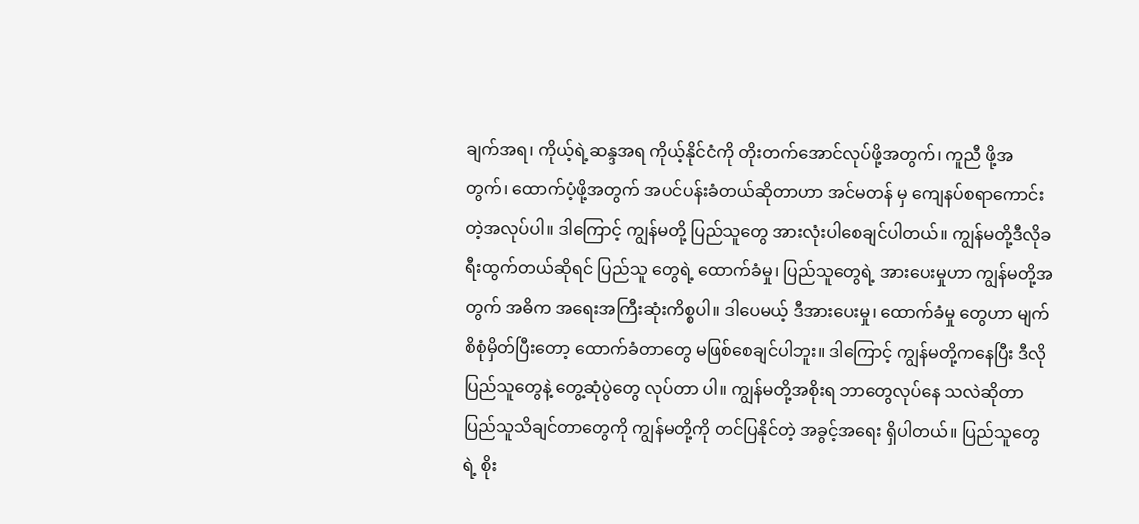ချက်အရ၊ ကိုယ့်ရဲ့ဆန္ဒအရ ကိုယ့်နိုင်ငံကို တိုးတက်အောင်လုပ်ဖို့အတွက်၊ ကူညီ ဖို့အတွက်၊ ထောက်ပံ့ဖို့အတွက် အပင်ပန်းခံတယ်ဆိုတာဟာ အင်မတန် မှ ကျေနပ်စရာကောင်းတဲ့အလုပ်ပါ။ ဒါကြောင့် ကျွန်မတို့ ပြည်သူတွေ အားလုံးပါစေချင်ပါတယ်။ ကျွန်မတို့ဒီလိုခရီးထွက်တယ်ဆိုရင် ပြည်သူ တွေရဲ့ ထောက်ခံမှု၊ ပြည်သူတွေရဲ့ အားပေးမှုဟာ ကျွန်မတို့အတွက် အဓိက အရေးအကြီးဆုံးကိစ္စပါ။ ဒါပေမယ့် ဒီအားပေးမှု၊ ထောက်ခံမှု တွေဟာ မျက်စိစုံမှိတ်ပြီးတော့ ထောက်ခံတာတွေ မဖြစ်စေချင်ပါဘူး။ ဒါကြောင့် ကျွန်မတို့ကနေပြီး ဒီလို ပြည်သူတွေနဲ့ တွေ့ဆုံပွဲတွေ လုပ်တာ ပါ။ ကျွန်မတို့အစိုးရ ဘာတွေလုပ်နေ သလဲဆိုတာ ပြည်သူသိချင်တာတွေကို ကျွန်မတို့ကို တင်ပြနိုင်တဲ့ အခွင့်အရေး ရှိပါတယ်။ ပြည်သူတွေရဲ့ စိုး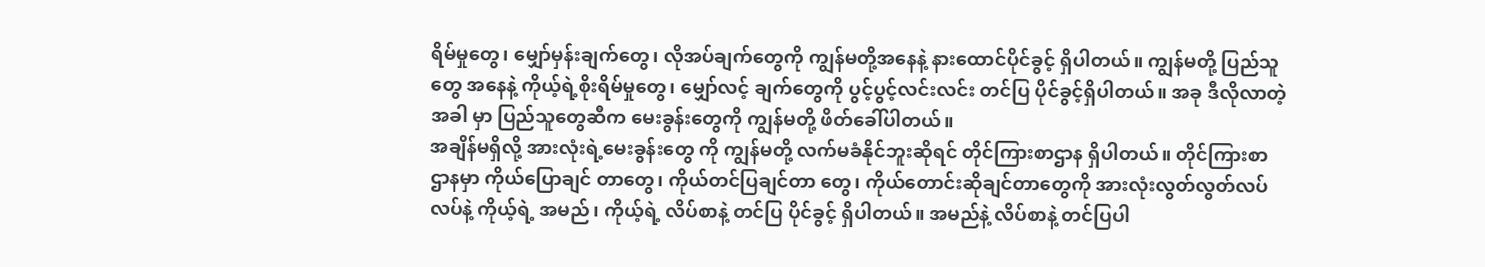ရိမ်မှုတွေ၊ မျှော်မှန်းချက်တွေ၊ လိုအပ်ချက်တွေကို ကျွန်မတို့အနေနဲ့ နားထောင်ပိုင်ခွင့် ရှိပါတယ်။ ကျွန်မတို့ ပြည်သူတွေ အနေနဲ့ ကိုယ့်ရဲ့စိုးရိမ်မှုတွေ၊ မျှော်လင့် ချက်တွေကို ပွင့်ပွင့်လင်းလင်း တင်ပြ ပိုင်ခွင့်ရှိပါတယ်။ အခု ဒီလိုလာတဲ့အခါ မှာ ပြည်သူတွေဆီက မေးခွန်းတွေကို ကျွန်မတို့ ဖိတ်ခေါ်ပါတယ်။
အချိန်မရှိလို့ အားလုံးရဲ့မေးခွန်းတွေ ကို ကျွန်မတို့ လက်မခံနိုင်ဘူးဆိုရင် တိုင်ကြားစာဌာန ရှိပါတယ်။ တိုင်ကြားစာဌာနမှာ ကိုယ်ပြောချင် တာတွေ၊ ကိုယ်တင်ပြချင်တာ တွေ၊ ကိုယ်တောင်းဆိုချင်တာတွေကို အားလုံးလွတ်လွတ်လပ်လပ်နဲ့ ကိုယ့်ရဲ့ အမည်၊ ကိုယ့်ရဲ့ လိပ်စာနဲ့ တင်ပြ ပိုင်ခွင့် ရှိပါတယ်။ အမည်နဲ့ လိပ်စာနဲ့ တင်ပြပါ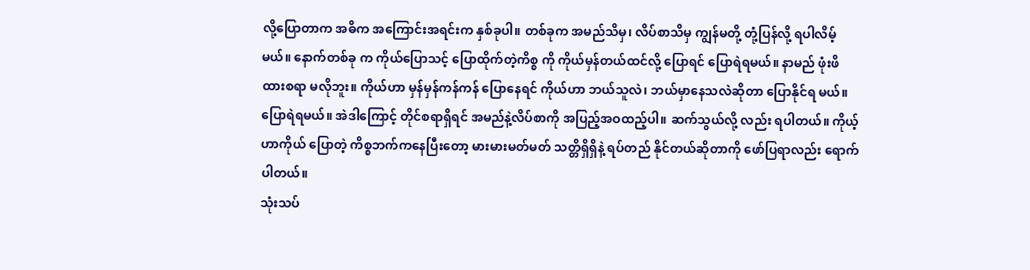လို့ပြောတာက အဓိက အကြောင်းအရင်းက နှစ်ခုပါ။ တစ်ခုက အမည်သိမှ၊ လိပ်စာသိမှ ကျွန်မတို့ တုံ့ပြန်လို့ ရပါလိမ့်မယ်။ နောက်တစ်ခု က ကိုယ်ပြောသင့် ပြောထိုက်တဲ့ကိစ္စ ကို ကိုယ်မှန်တယ်ထင်လို့ ပြောရင် ပြောရဲရမယ်။ နာမည် ဖုံးဖိထားစရာ မလိုဘူး။ ကိုယ်ဟာ မှန်မှန်ကန်ကန် ပြောနေရင် ကိုယ်ဟာ ဘယ်သူလဲ၊ ဘယ်မှာနေသလဲဆိုတာ ပြောနိုင်ရ မယ်။ ပြောရဲရမယ်။ အဲဒါကြောင့် တိုင်စရာရှိရင် အမည်နဲ့လိပ်စာကို အပြည့်အဝထည့်ပါ။ ဆက်သွယ်လို့ လည်း ရပါတယ်။ ကိုယ့်ဟာကိုယ် ပြောတဲ့ ကိစ္စဘက်ကနေပြီးတော့ မားမားမတ်မတ် သတ္တိရှိရှိနဲ့ ရပ်တည် နိုင်တယ်ဆိုတာကို ဖော်ပြရာလည်း ရောက်ပါတယ်။
သုံးသပ်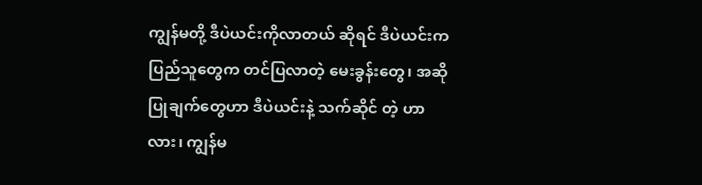ကျွန်မတို့ ဒီပဲယင်းကိုလာတယ် ဆိုရင် ဒီပဲယင်းက ပြည်သူတွေက တင်ပြလာတဲ့ မေးခွန်းတွေ၊ အဆို ပြုချက်တွေဟာ ဒီပဲယင်းနဲ့ သက်ဆိုင် တဲ့ ဟာလား၊ ကျွန်မ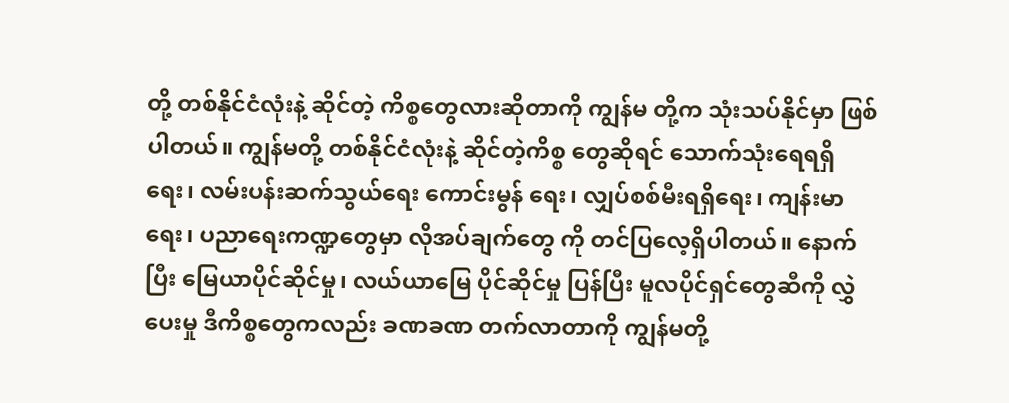တို့ တစ်နိုင်ငံလုံးနဲ့ ဆိုင်တဲ့ ကိစ္စတွေလားဆိုတာကို ကျွန်မ တို့က သုံးသပ်နိုင်မှာ ဖြစ်ပါတယ်။ ကျွန်မတို့ တစ်နိုင်ငံလုံးနဲ့ ဆိုင်တဲ့ကိစ္စ တွေဆိုရင် သောက်သုံးရေရရှိရေး၊ လမ်းပန်းဆက်သွယ်ရေး ကောင်းမွန် ရေး၊ လျှပ်စစ်မီးရရှိရေး၊ ကျန်းမာရေး၊ ပညာရေးကဏ္ဍတွေမှာ လိုအပ်ချက်တွေ ကို တင်ပြလေ့ရှိပါတယ်။ နောက်ပြီး မြေယာပိုင်ဆိုင်မှု၊ လယ်ယာမြေ ပိုင်ဆိုင်မှု ပြန်ပြီး မူလပိုင်ရှင်တွေဆီကို လွှဲပေးမှု ဒီကိစ္စတွေကလည်း ခဏခဏ တက်လာတာကို ကျွန်မတို့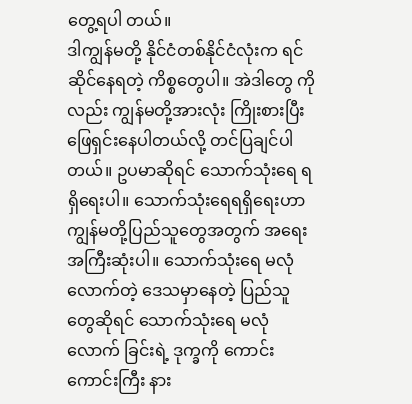တွေ့ရပါ တယ်။
ဒါကျွန်မတို့ နိုင်ငံတစ်နိုင်ငံလုံးက ရင်ဆိုင်နေရတဲ့ ကိစ္စတွေပါ။ အဲဒါတွေ ကိုလည်း ကျွန်မတို့အားလုံး ကြိုးစားပြီး ဖြေရှင်းနေပါတယ်လို့ တင်ပြချင်ပါ တယ်။ ဥပမာဆိုရင် သောက်သုံးရေ ရရှိရေးပါ။ သောက်သုံးရေရရှိရေးဟာ ကျွန်မတို့ပြည်သူတွေအတွက် အရေး အကြီးဆုံးပါ။ သောက်သုံးရေ မလုံ လောက်တဲ့ ဒေသမှာနေတဲ့ ပြည်သူ တွေဆိုရင် သောက်သုံးရေ မလုံလောက် ခြင်းရဲ့ ဒုက္ခကို ကောင်းကောင်းကြီး နား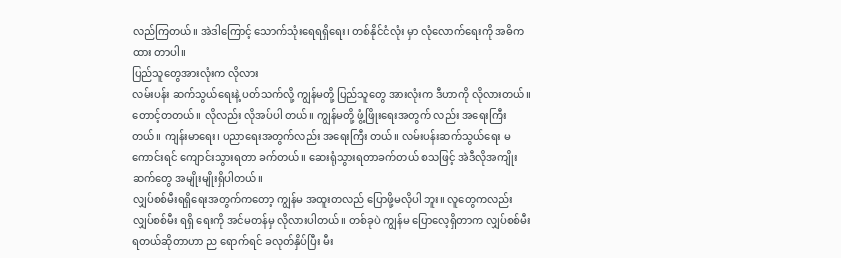လည်ကြတယ်။ အဲဒါကြောင့် သောက်သုံးရေရရှိရေး၊ တစ်နိုင်ငံလုံး မှာ လုံလောက်ရေးကို အဓိကထား တာပါ။
ပြည်သူတွေအားလုံးက လိုလား
လမ်းပန်း ဆက်သွယ်ရေးနဲ့ ပတ်သက်လို့ ကျွန်မတို့ ပြည်သူတွေ အားလုံးက ဒီဟာကို လိုလားတယ်။ တောင့်တတယ်။ လိုလည်း လိုအပ်ပါ တယ်။ ကျွန်မတို့ ဖွံ့ဖြိုးရေးအတွက် လည်း အရေးကြီးတယ်။ ကျန်းမာရေး၊ ပညာရေးအတွက်လည်း အရေးကြီး တယ်။ လမ်းပန်းဆက်သွယ်ရေး မကောင်းရင် ကျောင်းသွားရတာ ခက်တယ်။ ဆေးရုံသွားရတာခက်တယ် စသဖြင့် အဲဒီလိုအကျိုးဆက်တွေ အမျိုးမျိုးရှိပါတယ်။
လျှပ်စစ်မီးရရှိရေးအတွက်ကတော့ ကျွန်မ အထူးတလည် ပြောဖို့မလိုပါ ဘူး။ လူတွေကလည်း လျှပ်စစ်မီး ရရှိ ရေးကို အင်မတန်မှ လိုလားပါတယ်။ တစ်ခုပဲ ကျွန်မ ပြောလေ့ရှိတာက လျှပ်စစ်မီးရတယ်ဆိုတာဟာ ည ရောက်ရင် ခလုတ်နှိပ်ပြီး မီး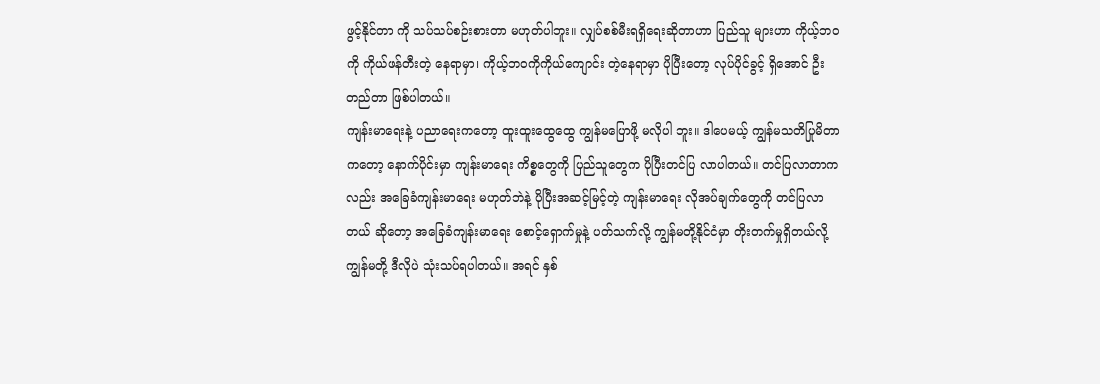ဖွင့်နိုင်တာ ကို သပ်သပ်စဉ်းစားတာ မဟုတ်ပါဘူး။ လျှပ်စစ်မီးရရှိရေးဆိုတာဟာ ပြည်သူ များဟာ ကိုယ့်ဘဝကို ကိုယ်ဖန်တီးတဲ့ နေရာမှာ၊ ကိုယ့်ဘဝကိုကိုယ်ကျောင်း တဲ့နေရာမှာ ပိုပြီးတော့ လုပ်ပိုင်ခွင့် ရှိအောင် ဦးတည်တာ ဖြစ်ပါတယ်။
ကျန်းမာရေးနဲ့ ပညာရေးကတော့ ထူးထူးထွေထွေ ကျွန်မပြောဖို့ မလိုပါ ဘူး။ ဒါပေမယ့် ကျွန်မသတိပြုမိတာ ကတော့ နောက်ပိုင်းမှာ ကျန်းမာရေး ကိစ္စတွေကို ပြည်သူတွေက ပိုပြီးတင်ပြ လာပါတယ်။ တင်ပြလာတာကလည်း အခြေခံကျန်းမာရေး မဟုတ်ဘဲနဲ့ ပိုပြီးအဆင့်မြင့်တဲ့ ကျန်းမာရေး လိုအပ်ချက်တွေကို တင်ပြလာတယ် ဆိုတော့ အခြေခံကျန်းမာရေး စောင့်ရှောက်မှုနဲ့ ပတ်သက်လို့ ကျွန်မတို့နိုင်ငံမှာ တိုးတက်မှုရှိတယ်လို့ ကျွန်မတို့ ဒီလိုပဲ သုံးသပ်ရပါတယ်။ အရင် နှစ်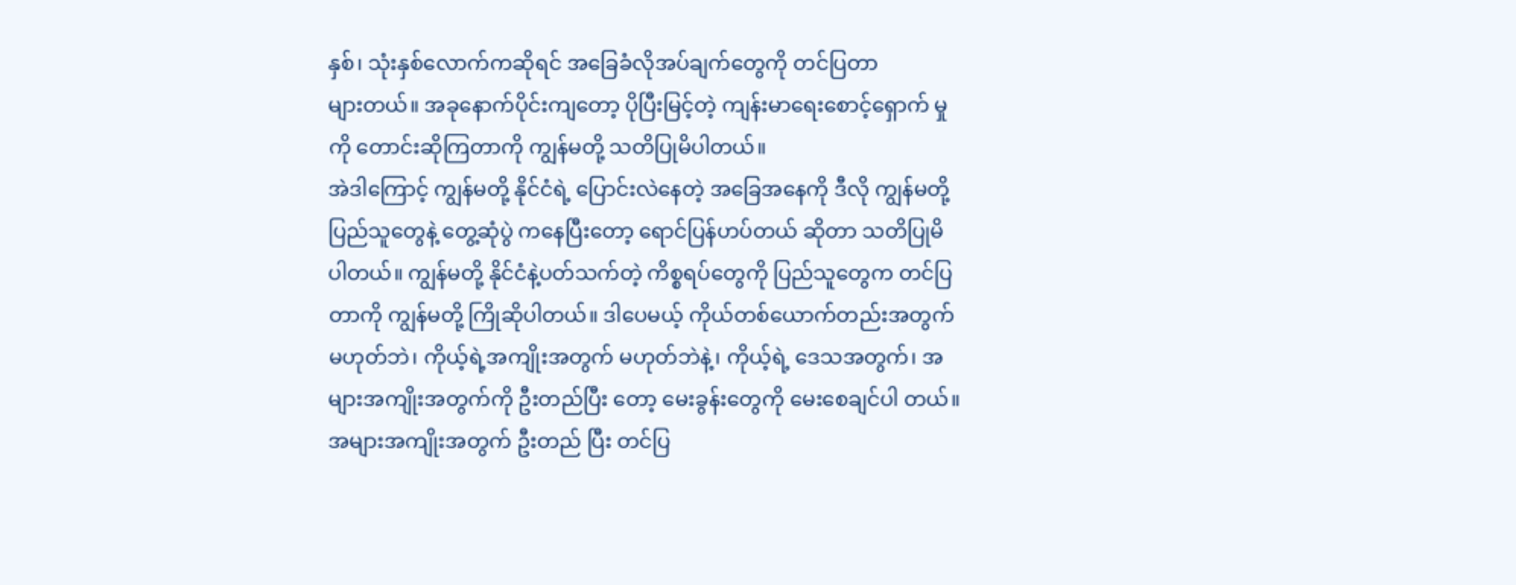နှစ်၊ သုံးနှစ်လောက်ကဆိုရင် အခြေခံလိုအပ်ချက်တွေကို တင်ပြတာ
များတယ်။ အခုနောက်ပိုင်းကျတော့ ပိုပြီးမြင့်တဲ့ ကျန်းမာရေးစောင့်ရှောက် မှုကို တောင်းဆိုကြတာကို ကျွန်မတို့ သတိပြုမိပါတယ်။
အဲဒါကြောင့် ကျွန်မတို့ နိုင်ငံရဲ့ ပြောင်းလဲနေတဲ့ အခြေအနေကို ဒီလို ကျွန်မတို့ ပြည်သူတွေနဲ့ တွေ့ဆုံပွဲ ကနေပြီးတော့ ရောင်ပြန်ဟပ်တယ် ဆိုတာ သတိပြုမိပါတယ်။ ကျွန်မတို့ နိုင်ငံနဲ့ပတ်သက်တဲ့ ကိစ္စရပ်တွေကို ပြည်သူတွေက တင်ပြတာကို ကျွန်မတို့ ကြိုဆိုပါတယ်။ ဒါပေမယ့် ကိုယ်တစ်ယောက်တည်းအတွက် မဟုတ်ဘဲ၊ ကိုယ့်ရဲ့အကျိုးအတွက် မဟုတ်ဘဲနဲ့၊ ကိုယ့်ရဲ့ ဒေသအတွက်၊ အများအကျိုးအတွက်ကို ဦးတည်ပြီး တော့ မေးခွန်းတွေကို မေးစေချင်ပါ တယ်။ အများအကျိုးအတွက် ဦးတည် ပြီး တင်ပြ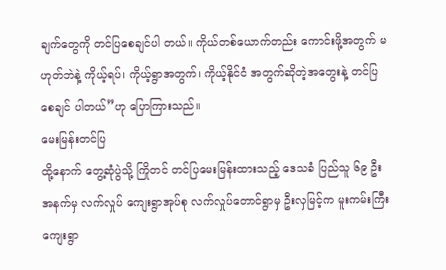ချက်တွေကို တင်ပြစေချင်ပါ တယ်။ ကိုယ်တစ်ယောက်တည်း ကောင်းဖို့အတွက် မဟုတ်ဘဲနဲ့ ကိုယ့်ရပ်၊ ကိုယ့်ရွာအတွက်၊ ကိုယ့်နိုင်ငံ အတွက်ဆိုတဲ့အတွေးနဲ့ တင်ပြစေချင် ပါတယ်”ဟု ပြောကြားသည်။
မေးမြန်းတင်ပြ
ထို့နောက် တွေ့ဆုံပွဲသို့ ကြိုတင် တင်ပြမေးမြန်းထားသည့် ဒေသခံ ပြည်သူ ၆၉ ဦး အနက်မှ လက်လှုပ် ကျေးရွာအုပ်စု လက်လှုပ်တောင်ရွာမှ ဦးလှမြင့်က မူးကမ်းကြီးကျေးရွာ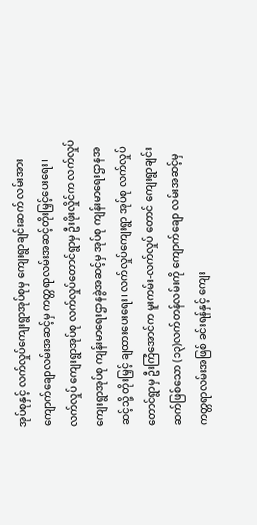အုပ်စုနှင့် လက်လှုပ်ကျေးရွာအုပ်စုမှ ကျေးရွာချင်းဆက် လမ်းအား ကျောက်ချောလမ်းအဆင့်မှ ကတ္တရာလမ်းအဆင့်တိုးမြှင့်ပေးရေး၊ လက်လှုပ် ကျေးရွာအုပ်စု လက်လှုပ်တောင်ရွာမှ ဦးဖိုးလှိုင်က လက်လှုပ်ကျေးရွာအုပ်စု ကျန်းမာရေးဌာနခွဲအဆင့်မှ အုပ်စု ကျန်းမာရေးဌာနအဆင့်သို့ တိုးမြှင့် ချထားပေးရေး၊ လက်လှုပ်ကျေးရွာ အုပ်စု လက်လှုပ်တောင်ရွာမှ ဦးကြံအောင်က မူးကမ်း-လက်လှုပ် တောင် ကျေးရွာချင်းဆက်ဖြစ်သော (၁၃)လက်တန်လမ်းကို ကျောက်ချော လမ်းအဆင့်မှ ကတ္တရာလမ်းအဖြစ် ခင်းရန်နှင့် ကျေး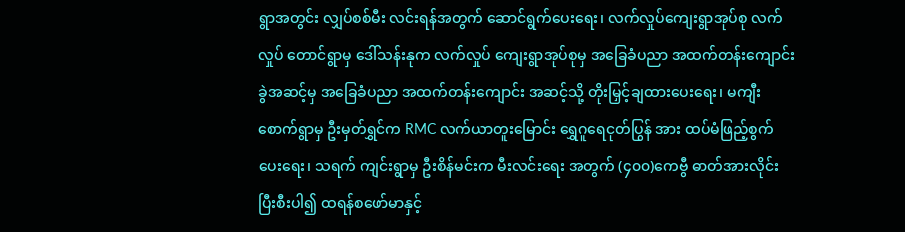ရွာအတွင်း လျှပ်စစ်မီး လင်းရန်အတွက် ဆောင်ရွက်ပေးရေး၊ လက်လှုပ်ကျေးရွာအုပ်စု လက်လှုပ် တောင်ရွာမှ ဒေါ်သန်းနုက လက်လှုပ် ကျေးရွာအုပ်စုမှ အခြေခံပညာ အထက်တန်းကျောင်းခွဲအဆင့်မှ အခြေခံပညာ အထက်တန်းကျောင်း အဆင့်သို့ တိုးမြှင့်ချထားပေးရေး၊ မကျီးစောက်ရွာမှ ဦးမှတ်ရွှင်က RMC လက်ယာတူးမြောင်း ရွှေဂူရေငုတ်ပြွန် အား ထပ်မံဖြည့်စွက်ပေးရေး၊ သရက် ကျင်းရွာမှ ဦးစိန်မင်းက မီးလင်းရေး အတွက် (၄၀၀)ကေဗွီ ဓာတ်အားလိုင်း ပြီးစီးပါ၍ ထရန်စဖော်မာနှင့်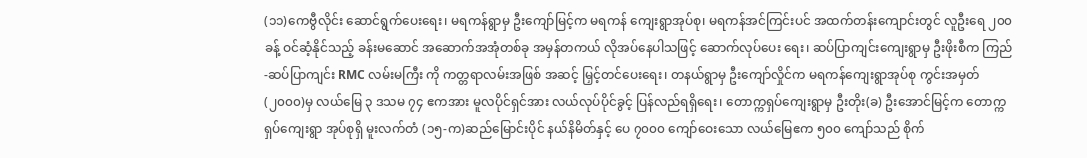(၁၁)ကေဗွီလိုင်း ဆောင်ရွက်ပေးရေး၊ မရကန်ရွာမှ ဦးကျော်မြင့်က မရကန် ကျေးရွာအုပ်စု၊ မရကန်အင်ကြင်းပင် အထက်တန်းကျောင်းတွင် လူဦးရေ ၂၀၀ ခန့် ဝင်ဆံ့နိုင်သည့် ခန်းမဆောင် အဆောက်အအုံတစ်ခု အမှန်တကယ် လိုအပ်နေပါသဖြင့် ဆောက်လုပ်ပေး ရေး၊ ဆပ်ပြာကျင်းကျေးရွာမှ ဦးဖိုးစီက ကြည်-ဆပ်ပြာကျင်း RMC လမ်းမကြီး ကို ကတ္တရာလမ်းအဖြစ် အဆင့် မြှင့်တင်ပေးရေး၊ တနယ်ရွာမှ ဦးကျော်လှိုင်က မရကန်ကျေးရွာအုပ်စု ကွင်းအမှတ်(၂၀၀၀)မှ လယ်မြေ ၃ ဒသမ ၇၄ ဧကအား မူလပိုင်ရှင်အား လယ်လုပ်ပိုင်ခွင့် ပြန်လည်ရရှိရေး၊ တောက္ကရှပ်ကျေးရွာမှ ဦးတိုး(ခ) ဦးအောင်မြင့်က တောက္ကရှပ်ကျေးရွာ အုပ်စုရှိ မူးလက်တံ (၁၅-က)ဆည်မြောင်းပိုင် နယ်နိမိတ်နှင့် ပေ ၇၀၀၀ ကျော်ဝေးသော လယ်မြေဧက ၅၀၀ ကျော်သည် စိုက်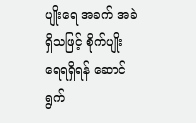ပျိုးရေ အခက် အခဲရှိသဖြင့် စိုက်ပျိုးရေရရှိရန် ဆောင်ရွက်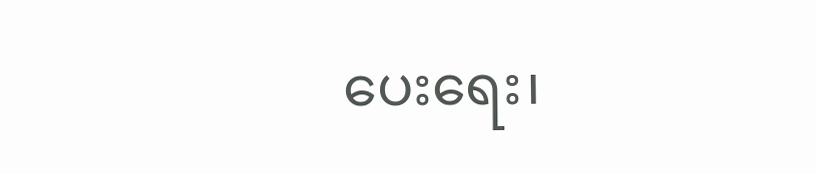ပေးရေး၊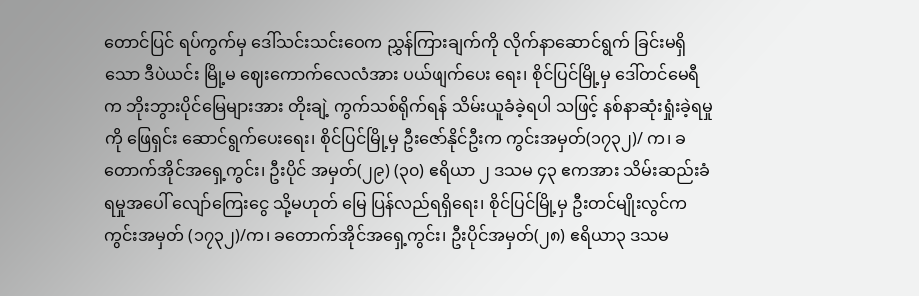တောင်ပြင် ရပ်ကွက်မှ ဒေါ်သင်းသင်းဝေက ညွှန်ကြားချက်ကို လိုက်နာဆောင်ရွက် ခြင်းမရှိသော ဒီပဲယင်း မြို့မ ဈေးကောက်လေလံအား ပယ်ဖျက်ပေး ရေး၊ စိုင်ပြင်မြို့မှ ဒေါ်တင်မေရီက ဘိုးဘွားပိုင်မြေများအား တိုးချဲ့ ကွက်သစ်ရိုက်ရန် သိမ်းယူခံခဲ့ရပါ သဖြင့် နစ်နာဆုံးရှုံးခဲ့ရမှုကို ဖြေရှင်း ဆောင်ရွက်ပေးရေး၊ စိုင်ပြင်မြို့မှ ဦးဇော်နိုင်ဦးက ကွင်းအမှတ်(၁၇၃၂)/ က၊ ခတောက်အိုင်အရှေ့ကွင်း၊ ဦးပိုင် အမှတ်(၂၉) (၃၀) ဧရိယာ ၂ ဒသမ ၄၃ ဧကအား သိမ်းဆည်းခံရမှုအပေါ် လျော်ကြေးငွေ သို့မဟုတ် မြေ ပြန်လည်ရရှိရေး၊ စိုင်ပြင်မြို့မှ ဦးတင်မျိုးလွင်က ကွင်းအမှတ် (၁၇၃၂)/က၊ ခတောက်အိုင်အရှေ့ကွင်း၊ ဦးပိုင်အမှတ်(၂၈) ဧရိယာ၃ ဒသမ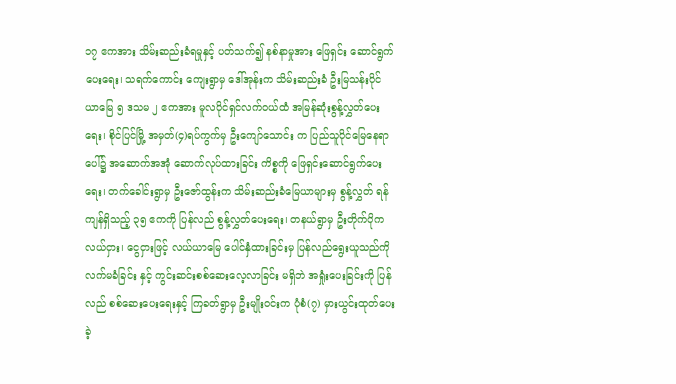၁၇ ဧကအား သိမ်းဆည်းခံရမှုနှင့် ပတ်သက်၍ နစ်နာမှုအား ဖြေရှင်း ဆောင်ရွက်ပေးရေး၊ သရက်ကောင်း ကျေးရွာမှ ဒေါ်အုန်းက သိမ်းဆည်းခံ ဦးမြသန်းပိုင် ယာမြေ ၅ ဒသမ ၂ ဧကအား မူလပိုင်ရှင်လက်ဝယ်ထံ အမြန်ဆုံးစွန့်လွှတ်ပေးရေး၊ စိုင်ပြင်မြို့ အမှတ်(၄)ရပ်ကွက်မှ ဦးကျော်သောင်း က ပြည်သူပိုင်မြေနေရာပေါ်၌ အဆောက်အအုံ ဆောက်လုပ်ထားခြင်း ကိစ္စကို ဖြေရှင်းဆောင်ရွက်ပေးရေး၊ တက်ခေါင်းရွာမှ ဦးဇော်ထွန်းက သိမ်းဆည်းခံမြေယာများမှ စွန့်လွှတ် ရန်ကျန်ရှိသည့် ၃၅ ဧကကို ပြန်လည် စွန့်လွှတ်ပေးရေး၊ တနယ်ရွာမှ ဦးတိုက်ပိုက လယ်ငှား၊ ငွေငှားဖြင့် လယ်ယာမြေ ပေါင်နှံထားခြင်းမှ ပြန်လည်ရွေးယူသည်ကို လက်မခံခြင်း နှင့် ကွင်းဆင်းစစ်ဆေးလေ့လာခြင်း မရှိဘဲ အရှုံးပေးခြင်းကို ပြန်လည် စစ်ဆေးပေးရေးနှင့် ကြခတ်ရွာမှ ဦးမျိုးဝင်းက ပုံစံ(၇) မှားယွင်းထုတ်ပေး ခဲ့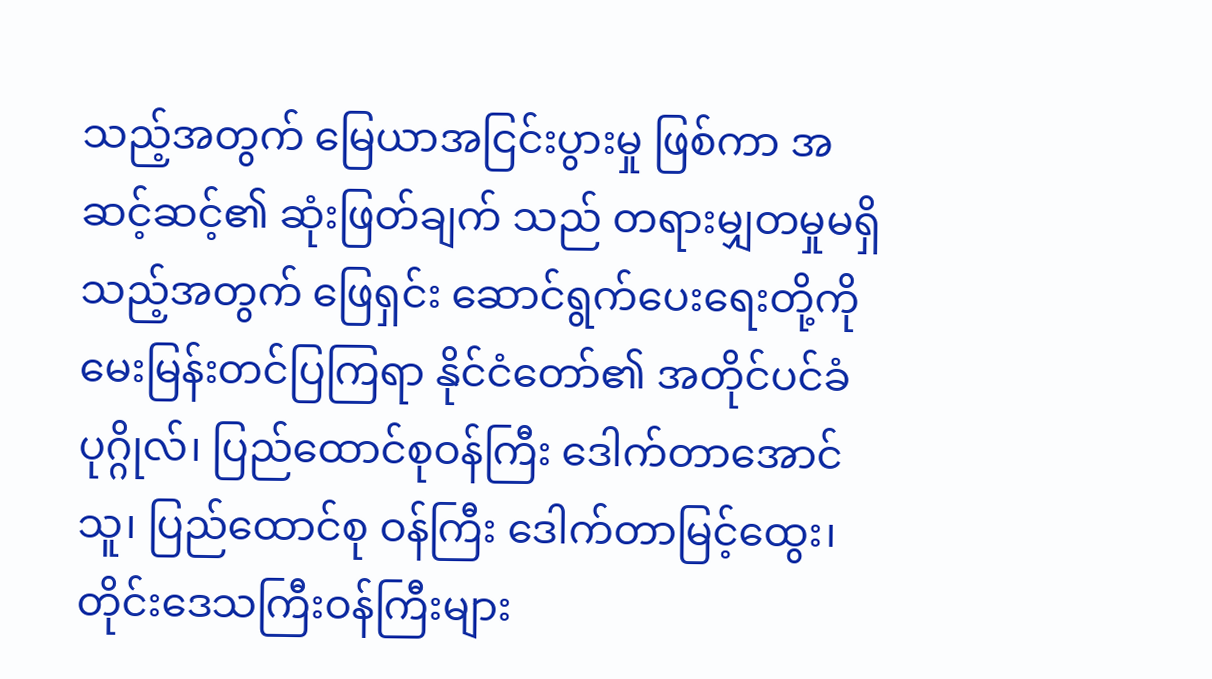သည့်အတွက် မြေယာအငြင်းပွားမှု ဖြစ်ကာ အဆင့်ဆင့်၏ ဆုံးဖြတ်ချက် သည် တရားမျှတမှုမရှိသည့်အတွက် ဖြေရှင်း ဆောင်ရွက်ပေးရေးတို့ကို မေးမြန်းတင်ပြကြရာ နိုင်ငံတော်၏ အတိုင်ပင်ခံပုဂ္ဂိုလ်၊ ပြည်ထောင်စုဝန်ကြီး ဒေါက်တာအောင်သူ၊ ပြည်ထောင်စု ဝန်ကြီး ဒေါက်တာမြင့်ထွေး၊ တိုင်းဒေသကြီးဝန်ကြီးများ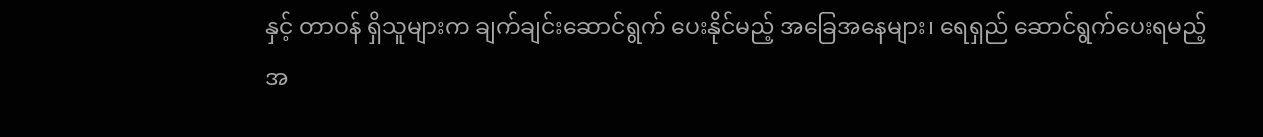နှင့် တာဝန် ရှိသူများက ချက်ချင်းဆောင်ရွက် ပေးနိုင်မည့် အခြေအနေများ၊ ရေရှည် ဆောင်ရွက်ပေးရမည့် အ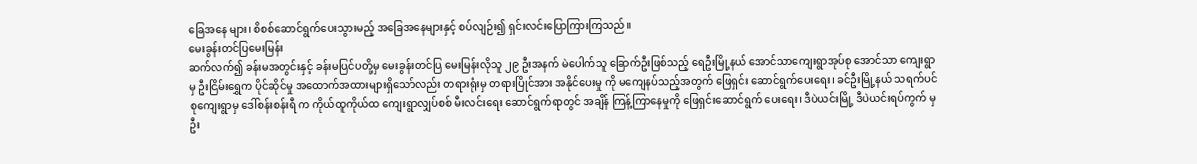ခြေအနေ များ၊ စိစစ်ဆောင်ရွက်ပေးသွားမည့် အခြေအနေများနှင့် စပ်လျဉ်း၍ ရှင်းလင်းပြောကြားကြသည်။
မေးခွန်းတင်ပြမေးမြန်း
ဆက်လက်၍ ခန်းမအတွင်းနှင့် ခန်းမပြင်ပတို့မှ မေးခွန်းတင်ပြ မေးမြန်းလိုသူ ၂၉ ဦးအနက် မဲပေါက်သူ ခြောက်ဦးဖြစ်သည့် ရေဦးမြို့နယ် အောင်သာကျေးရွာအုပ်စု အောင်သာ ကျေးရွာမှ ဦးငြိမ်းရွှေက ပိုင်ဆိုင်မှု အထောက်အထားများရှိသော်လည်း တရားရုံးမှ တရားပြိုင်အား အနိုင်ပေးမှု ကို မကျေနပ်သည့်အတွက် ဖြေရှင်း ဆောင်ရွက်ပေးရေး၊ ခင်ဦးမြို့နယ် သရက်ပင်စုကျေးရွာမှ ဒေါ်စန်းစန်းရီ က ကိုယ်ထူကိုယ်ထ ကျေးရွာလျှပ်စစ် မီးလင်းရေး ဆောင်ရွက်ရာတွင် အချိန် ကြန့်ကြာနေမှုကို ဖြေရှင်းဆောင်ရွက် ပေးရေး၊ ဒီပဲယင်းမြို့ ဒီပဲယင်းရပ်ကွက် မှ ဦး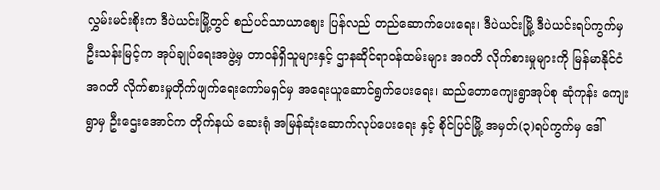လွှမ်းမင်းစိုးက ဒီပဲယင်းမြို့တွင် စည်ပင်သာယာဈေး ပြန်လည် တည်ဆောက်ပေးရေး၊ ဒီပဲယင်းမြို့ ဒီပဲယင်းရပ်ကွက်မှ ဦးသန်းမြင့်က အုပ်ချုပ်ရေးအဖွဲ့မှ တာဝန်ရှိသူများနှင့် ဌာနဆိုင်ရာဝန်ထမ်းများ အဂတိ လိုက်စားမှုများကို မြန်မာနိုင်ငံ အဂတိ လိုက်စားမှုတိုက်ဖျက်ရေးကော်မရှင်မှ အရေးယူဆောင်ရွက်ပေးရေး၊ ဆည်တောကျေးရွာအုပ်စု ဆုံကုန်း ကျေးရွာမှ ဦးဌေးအောင်က တိုက်နယ် ဆေးရုံ အမြန်ဆုံးဆောက်လုပ်ပေးရေး နှင့် စိုင်ပြင်မြို့ အမှတ်(၃)ရပ်ကွက်မှ ဒေါ်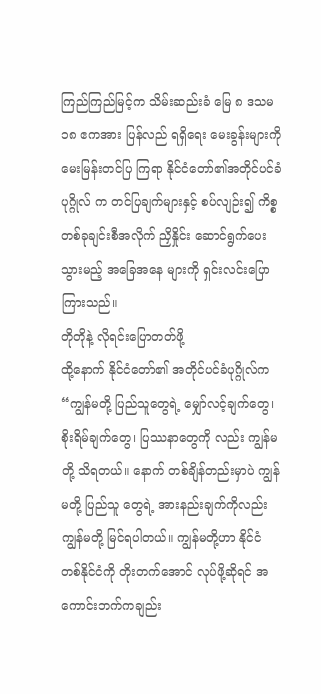ကြည်ကြည်မြင့်က သိမ်းဆည်းခံ မြေ ၈ ဒသမ ၁၈ ဧကအား ပြန်လည် ရရှိရေး မေးခွန်းများကို မေးမြန်းတင်ပြ ကြရာ နိုင်ငံတော်၏အတိုင်ပင်ခံပုဂ္ဂိုလ် က တင်ပြချက်များနှင့် စပ်လျဉ်း၍ ကိစ္စတစ်ခုချင်းစီအလိုက် ညှိနှိုင်း ဆောင်ရွက်ပေးသွားမည့် အခြေအနေ များကို ရှင်းလင်းပြောကြားသည်။
တိုတိုနဲ့ လိုရင်းပြောတတ်ဖို့
ထို့နောက် နိုင်ငံတော်၏ အတိုင်ပင်ခံပုဂ္ဂိုလ်က “ကျွန်မတို့ ပြည်သူတွေရဲ့ မျှော်လင့်ချက်တွေ၊ စိုးရိမ်ချက်တွေ၊ ပြဿနာတွေကို လည်း ကျွန်မတို့ သိရတယ်။ နောက် တစ်ချိန်တည်းမှာပဲ ကျွန်မတို့ ပြည်သူ တွေရဲ့ အားနည်းချက်ကိုလည်း ကျွန်မတို့ မြင်ရပါတယ်။ ကျွန်မတို့ဟာ နိုင်ငံ တစ်နိုင်ငံကို တိုးတက်အောင် လုပ်ဖို့ဆိုရင် အကောင်းဘက်ကချည်း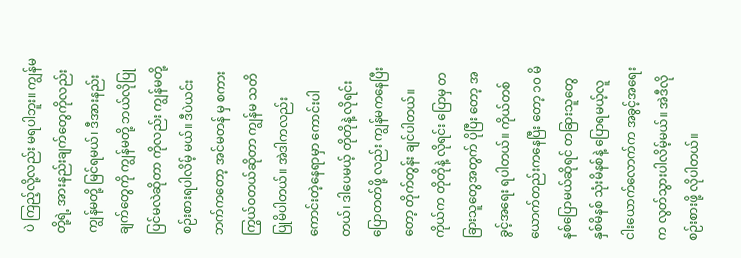ပဲ ကြည့်လို့လည်း မရပါဘူး။ ကျွန်မတို့ရဲ့ အားနည်းချက်တွေကိုလည်း ကျွန်မတို့ မြင်ရမယ်၊ ဒီအားနည်းချက်တွေကို ကျွန်မတို့ ဘယ်လိုပြုပြင်မလဲဆိုတာ ကိုလည်း ကျွန်မတို့ စဉ်းစားရပါလိမ့် မယ်။ ဒီပဲယင်းဘက်ကတော့ အင်မတန် မှ စကားကြွယ်ဝတယ်ဆိုတာ ကျွန်မ သတိပြုမိပါတယ်။ အဲဒါကလည်း ကောင်းတဲ့နေရာမှာ ကောင်းပါတယ်၊ ဒါပေမယ့် တိုတိုနဲ့ လိုရင်း ပြောတတ်ဖို့ လည်း ကျွန်မကနေပြီးတော့ တိုက်တွန်း ချင်ပါတယ်။ ကိုယ်က တိုတိုနဲ့ လိုရင်း ပြောမှ တခြားသူတွေအတွက် ပိုပြီး တော့ အခွင့်အရေး ရပါတယ်။ ကိုယ်တစ်ယောက်တည်းကနေပြီး တော့ ၁၀ မိနစ်ပြောမယ်ဆိုရင် တခြားသူတွေ နှစ်မိနစ် သုံးမိနစ်နဲ့ ပြောရမယ့်လူ ငါးယောက်လောက်က အခွင့်အရေးက လွတ်သွားပါလိမ့်မယ်။ အဲဒီလိုစဉ်းစားဖို့ လိုပါတယ်။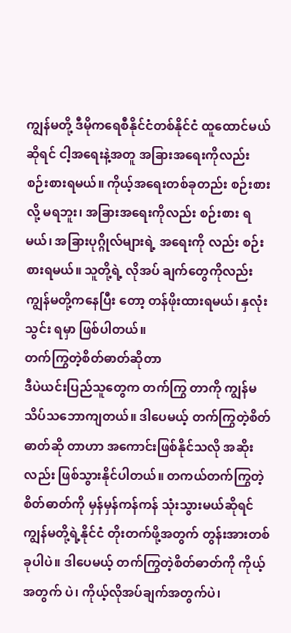ကျွန်မတို့ ဒီမိုကရေစီနိုင်ငံတစ်နိုင်ငံ ထူထောင်မယ်ဆိုရင် ငါ့အရေးနဲ့အတူ အခြားအရေးကိုလည်း စဉ်းစားရမယ်။ ကိုယ့်အရေးတစ်ခုတည်း စဉ်းစားလို့ မရဘူး၊ အခြားအရေးကိုလည်း စဉ်းစား ရမယ်၊ အခြားပုဂ္ဂိုလ်များရဲ့ အရေးကို လည်း စဉ်းစားရမယ်။ သူတို့ရဲ့ လိုအပ် ချက်တွေကိုလည်း ကျွန်မတို့ကနေပြီး တော့ တန်ဖိုးထားရမယ်၊ နှလုံးသွင်း ရမှာ ဖြစ်ပါတယ်။
တက်ကြွတဲ့စိတ်ဓာတ်ဆိုတာ
ဒီပဲယင်းပြည်သူတွေက တက်ကြွ တာကို ကျွန်မသိပ်သဘောကျတယ်။ ဒါပေမယ့် တက်ကြွတဲ့စိတ်ဓာတ်ဆို တာဟာ အကောင်းဖြစ်နိုင်သလို အဆိုးလည်း ဖြစ်သွားနိုင်ပါတယ်။ တကယ်တက်ကြွတဲ့ စိတ်ဓာတ်ကို မှန်မှန်ကန်ကန် သုံးသွားမယ်ဆိုရင် ကျွန်မတို့ရဲ့နိုင်ငံ တိုးတက်ဖို့အတွက် တွန်းအားတစ်ခုပါပဲ။ ဒါပေမယ့် တက်ကြွတဲ့စိတ်ဓာတ်ကို ကိုယ့်အတွက် ပဲ၊ ကိုယ့်လိုအပ်ချက်အတွက်ပဲ၊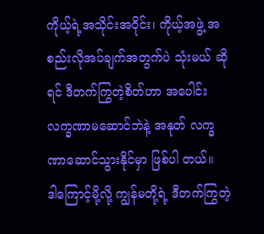ကိုယ့်ရဲ့အသိုင်းအဝိုင်း၊ ကိုယ့်အဖွဲ့ အစည်းလိုအပ်ချက်အတွက်ပဲ သုံးမယ် ဆိုရင် ဒီတက်ကြွတဲ့စိတ်ဟာ အပေါင်း လက္ခဏာမဆောင်ဘဲနဲ့ အနုတ် လက္ခဏာဆောင်သွားနိုင်မှာ ဖြစ်ပါ တယ်။
ဒါကြောင့်မို့လို့ ကျွန်မတို့ရဲ့ ဒီတက်ကြွတဲ့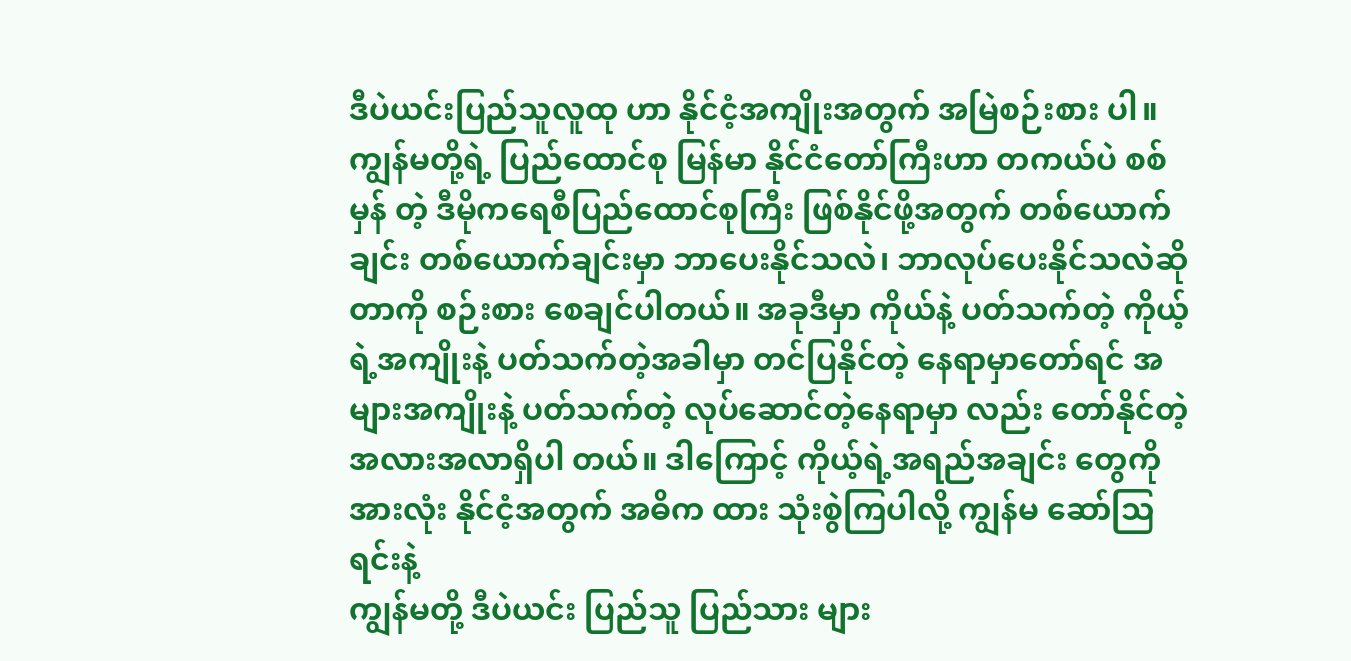ဒီပဲယင်းပြည်သူလူထု ဟာ နိုင်ငံ့အကျိုးအတွက် အမြဲစဉ်းစား ပါ။ ကျွန်မတို့ရဲ့ ပြည်ထောင်စု မြန်မာ နိုင်ငံတော်ကြီးဟာ တကယ်ပဲ စစ်မှန် တဲ့ ဒီမိုကရေစီပြည်ထောင်စုကြီး ဖြစ်နိုင်ဖို့အတွက် တစ်ယောက်ချင်း တစ်ယောက်ချင်းမှာ ဘာပေးနိုင်သလဲ၊ ဘာလုပ်ပေးနိုင်သလဲဆိုတာကို စဉ်းစား စေချင်ပါတယ်။ အခုဒီမှာ ကိုယ်နဲ့ ပတ်သက်တဲ့ ကိုယ့်ရဲ့အကျိုးနဲ့ ပတ်သက်တဲ့အခါမှာ တင်ပြနိုင်တဲ့ နေရာမှာတော်ရင် အများအကျိုးနဲ့ ပတ်သက်တဲ့ လုပ်ဆောင်တဲ့နေရာမှာ လည်း တော်နိုင်တဲ့ အလားအလာရှိပါ တယ်။ ဒါကြောင့် ကိုယ့်ရဲ့အရည်အချင်း တွေကို အားလုံး နိုင်ငံ့အတွက် အဓိက ထား သုံးစွဲကြပါလို့ ကျွန်မ ဆော်ဩ ရင်းနဲ့
ကျွန်မတို့ ဒီပဲယင်း ပြည်သူ ပြည်သား များ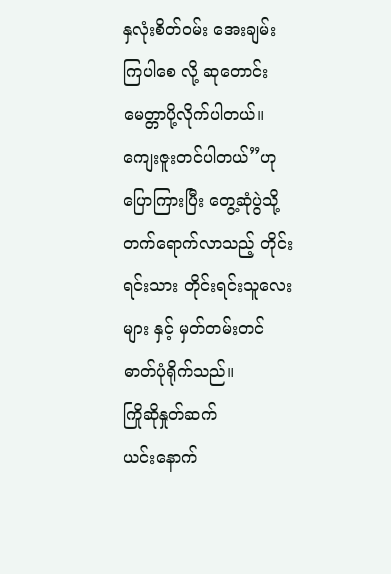နှလုံးစိတ်ဝမ်း အေးချမ်းကြပါစေ လို့ ဆုတောင်းမေတ္တာပို့လိုက်ပါတယ်။ ကျေးဇူးတင်ပါတယ်”ဟု ပြောကြားပြီး တွေ့ဆုံပွဲသို့ တက်ရောက်လာသည့် တိုင်းရင်းသား တိုင်းရင်းသူလေးများ နှင့် မှတ်တမ်းတင်ဓာတ်ပုံရိုက်သည်။
ကြိုဆိုနှုတ်ဆက်
ယင်းနောက်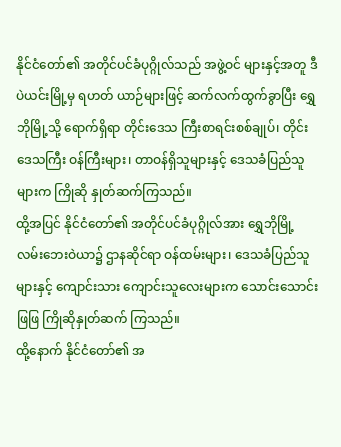နိုင်ငံတော်၏ အတိုင်ပင်ခံပုဂ္ဂိုလ်သည် အဖွဲ့ဝင် များနှင့်အတူ ဒီပဲယင်းမြို့မှ ရဟတ် ယာဉ်များဖြင့် ဆက်လက်ထွက်ခွာပြီး ရွှေဘိုမြို့သို့ ရောက်ရှိရာ တိုင်းဒေသ ကြီးစာရင်းစစ်ချုပ်၊ တိုင်းဒေသကြီး ဝန်ကြီးများ၊ တာဝန်ရှိသူများနှင့် ဒေသခံပြည်သူများက ကြိုဆို နှုတ်ဆက်ကြသည်။
ထို့အပြင် နိုင်ငံတော်၏ အတိုင်ပင်ခံပုဂ္ဂိုလ်အား ရွှေဘိုမြို့ လမ်းဘေးဝဲယာ၌ ဌာနဆိုင်ရာ ဝန်ထမ်းများ၊ ဒေသခံပြည်သူများနှင့် ကျောင်းသား ကျောင်းသူလေးများက သောင်းသောင်းဖြဖြ ကြိုဆိုနှုတ်ဆက် ကြသည်။
ထို့နောက် နိုင်ငံတော်၏ အ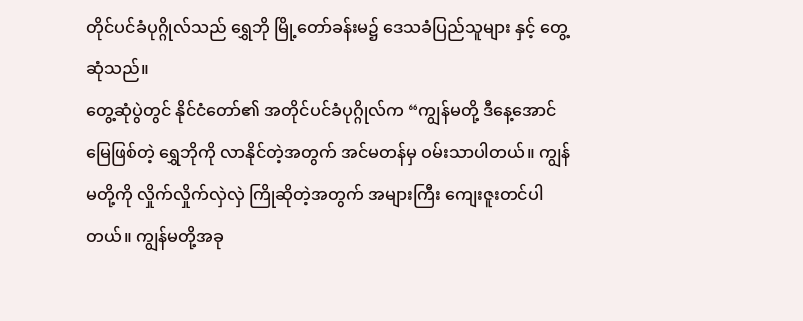တိုင်ပင်ခံပုဂ္ဂိုလ်သည် ရွှေဘို မြို့တော်ခန်းမ၌ ဒေသခံပြည်သူများ နှင့် တွေ့ဆုံသည်။
တွေ့ဆုံပွဲတွင် နိုင်ငံတော်၏ အတိုင်ပင်ခံပုဂ္ဂိုလ်က “ကျွန်မတို့ ဒီနေ့အောင်မြေဖြစ်တဲ့ ရွှေဘိုကို လာနိုင်တဲ့အတွက် အင်မတန်မှ ဝမ်းသာပါတယ်။ ကျွန်မတို့ကို လှိုက်လှိုက်လှဲလှဲ ကြိုဆိုတဲ့အတွက် အများကြီး ကျေးဇူးတင်ပါတယ်။ ကျွန်မတို့အခု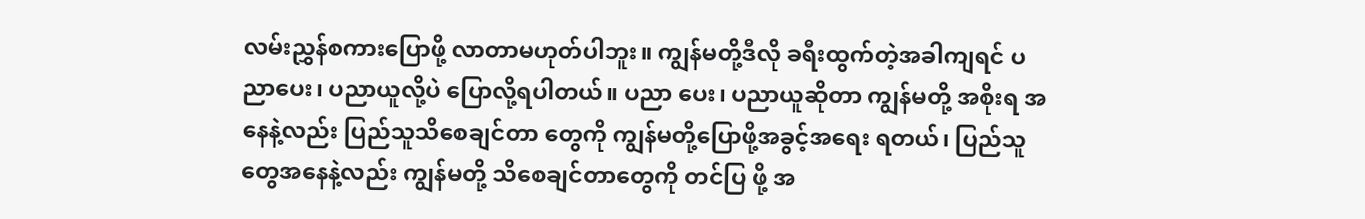လမ်းညွှန်စကားပြောဖို့ လာတာမဟုတ်ပါဘူး။ ကျွန်မတို့ဒီလို ခရီးထွက်တဲ့အခါကျရင် ပညာပေး၊ ပညာယူလို့ပဲ ပြောလို့ရပါတယ်။ ပညာ ပေး၊ ပညာယူဆိုတာ ကျွန်မတို့ အစိုးရ အနေနဲ့လည်း ပြည်သူသိစေချင်တာ တွေကို ကျွန်မတို့ပြောဖို့အခွင့်အရေး ရတယ်၊ ပြည်သူတွေအနေနဲ့လည်း ကျွန်မတို့ သိစေချင်တာတွေကို တင်ပြ ဖို့ အ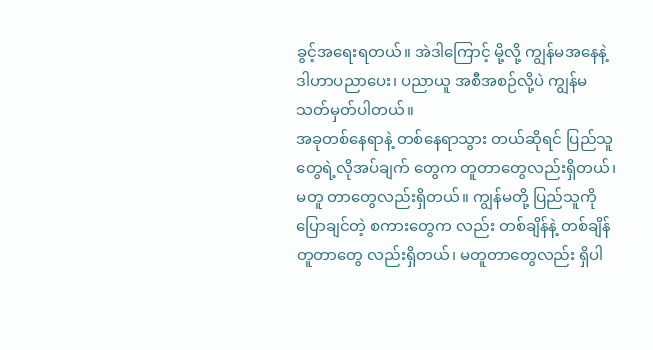ခွင့်အရေးရတယ်။ အဲဒါကြောင့် မို့လို့ ကျွန်မအနေနဲ့ ဒါဟာပညာပေး၊ ပညာယူ အစီအစဉ်လို့ပဲ ကျွန်မ သတ်မှတ်ပါတယ်။
အခုတစ်နေရာနဲ့ တစ်နေရာသွား တယ်ဆိုရင် ပြည်သူတွေရဲ့လိုအပ်ချက် တွေက တူတာတွေလည်းရှိတယ်၊ မတူ တာတွေလည်းရှိတယ်။ ကျွန်မတို့ ပြည်သူကို ပြောချင်တဲ့ စကားတွေက လည်း တစ်ချိန်နဲ့ တစ်ချိန်တူတာတွေ လည်းရှိတယ်၊ မတူတာတွေလည်း ရှိပါ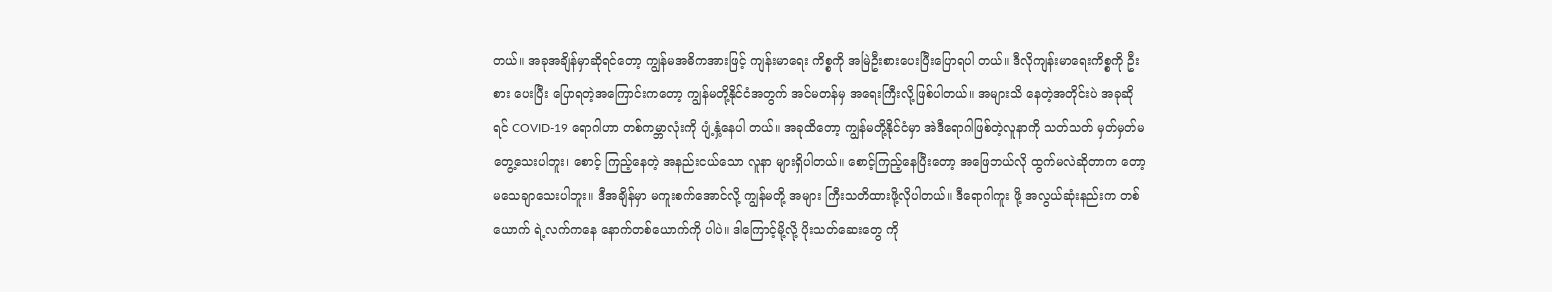တယ်။ အခုအချိန်မှာဆိုရင်တော့ ကျွန်မအဓိကအားဖြင့် ကျန်းမာရေး ကိစ္စကို အမြဲဦးစားပေးပြီးပြောရပါ တယ်။ ဒီလိုကျန်းမာရေးကိစ္စကို ဦးစား ပေးပြီး ပြောရတဲ့အကြောင်းကတော့ ကျွန်မတို့နိုင်ငံအတွက် အင်မတန်မှ အရေးကြီးလို့ဖြစ်ပါတယ်။ အများသိ နေတဲ့အတိုင်းပဲ အခုဆိုရင် COVID-19 ရောဂါဟာ တစ်ကမ္ဘာလုံးကို ပျံ့နှံ့နေပါ တယ်။ အခုထိတော့ ကျွန်မတို့နိုင်ငံမှာ အဲဒီရောဂါဖြစ်တဲ့လူနာကို သတ်သတ် မှတ်မှတ်မတွေ့သေးပါဘူး၊ စောင့် ကြည့်နေတဲ့ အနည်းငယ်သော လူနာ များရှိပါတယ်။ စောင့်ကြည့်နေပြီးတော့ အဖြေဘယ်လို ထွက်မလဲဆိုတာက တော့ မသေချာသေးပါဘူး။ ဒီအချိန်မှာ မကူးစက်အောင်လို့ ကျွန်မတို့ အများ ကြီးသတိထားဖို့လိုပါတယ်။ ဒီရောဂါကူး ဖို့ အလွယ်ဆုံးနည်းက တစ်ယောက် ရဲ့လက်ကနေ နောက်တစ်ယောက်ကို ပါပဲ။ ဒါကြောင့်မို့လို့ ပိုးသတ်ဆေးတွေ ကို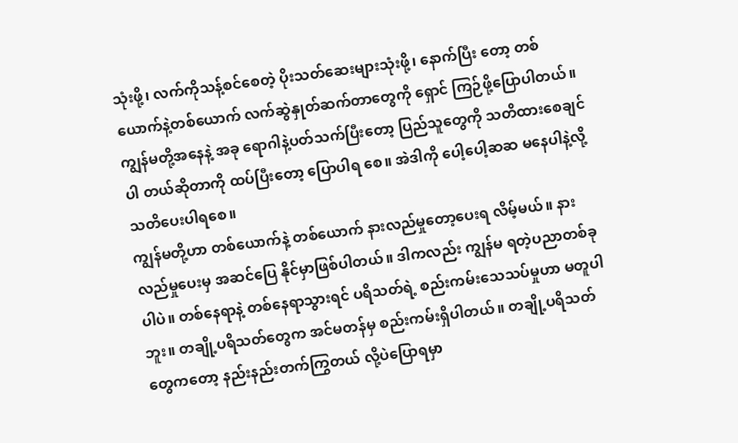သုံးဖို့၊ လက်ကိုသန့်စင်စေတဲ့ ပိုးသတ်ဆေးများသုံးဖို့၊ နောက်ပြီး တော့ တစ်ယောက်နဲ့တစ်ယောက် လက်ဆွဲနှုတ်ဆက်တာတွေကို ရှောင် ကြဉ်ဖို့ပြောပါတယ်။ ကျွန်မတို့အနေနဲ့ အခု ရောဂါနဲ့ပတ်သက်ပြီးတော့ ပြည်သူတွေကို သတိထားစေချင်ပါ တယ်ဆိုတာကို ထပ်ပြီးတော့ ပြောပါရ စေ။ အဲဒါကို ပေါ့ပေါ့ဆဆ မနေပါနဲ့လို့ သတိပေးပါရစေ။
ကျွန်မတို့ဟာ တစ်ယောက်နဲ့ တစ်ယောက် နားလည်မှုတော့ပေးရ လိမ့်မယ်။ နားလည်မှုပေးမှ အဆင်ပြေ နိုင်မှာဖြစ်ပါတယ်။ ဒါကလည်း ကျွန်မ ရတဲ့ပညာတစ်ခုပါပဲ။ တစ်နေရာနဲ့ တစ်နေရာသွားရင် ပရိသတ်ရဲ့ စည်းကမ်းသေသပ်မှုဟာ မတူပါဘူး။ တချို့ပရိသတ်တွေက အင်မတန်မှ စည်းကမ်းရှိပါတယ်။ တချို့ပရိသတ် တွေကတော့ နည်းနည်းတက်ကြွတယ် လို့ပဲပြောရမှာ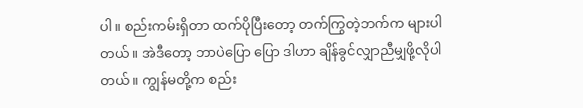ပါ။ စည်းကမ်းရှိတာ ထက်ပိုပြီးတော့ တက်ကြွတဲ့ဘက်က များပါတယ်။ အဲဒီတော့ ဘာပဲပြော ပြော ဒါဟာ ချိန်ခွင်လျှာညီမျှဖို့လိုပါ တယ်။ ကျွန်မတို့က စည်း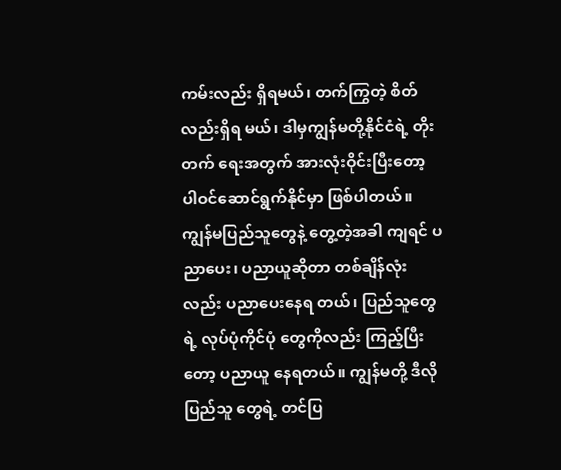ကမ်းလည်း ရှိရမယ်၊ တက်ကြွတဲ့ စိတ်လည်းရှိရ မယ်၊ ဒါမှကျွန်မတို့နိုင်ငံရဲ့ တိုးတက် ရေးအတွက် အားလုံးဝိုင်းပြီးတော့ ပါဝင်ဆောင်ရွက်နိုင်မှာ ဖြစ်ပါတယ်။
ကျွန်မပြည်သူတွေနဲ့ တွေ့တဲ့အခါ ကျရင် ပညာပေး၊ ပညာယူဆိုတာ တစ်ချိန်လုံးလည်း ပညာပေးနေရ တယ်၊ ပြည်သူတွေရဲ့ လုပ်ပုံကိုင်ပုံ တွေကိုလည်း ကြည့်ပြီးတော့ ပညာယူ နေရတယ်။ ကျွန်မတို့ ဒီလိုပြည်သူ တွေရဲ့ တင်ပြ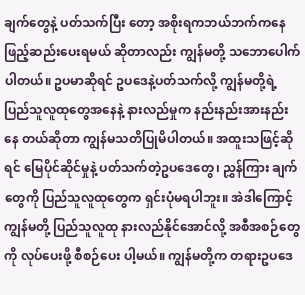ချက်တွေနဲ့ ပတ်သက်ပြီး တော့ အစိုးရကဘယ်ဘက်ကနေ ဖြည့်ဆည်းပေးရမယ် ဆိုတာလည်း ကျွန်မတို့ သဘောပေါက်ပါတယ်။ ဥပမာဆိုရင် ဥပဒေနဲ့ပတ်သက်လို့ ကျွန်မတို့ရဲ့ ပြည်သူလူထုတွေအနေနဲ့ နားလည်မှုက နည်းနည်းအားနည်းနေ တယ်ဆိုတာ ကျွန်မသတိပြုမိပါတယ်။ အထူးသဖြင့်ဆိုရင် မြေပိုင်ဆိုင်မှုနဲ့ ပတ်သက်တဲ့ဥပဒေတွေ၊ ညွှန်ကြား ချက်တွေကို ပြည်သူလူထုတွေက ရှင်းပုံမရပါဘူး။ အဲဒါကြောင့် ကျွန်မတို့ ပြည်သူလူထု နားလည်နိုင်အောင်လို့ အစီအစဉ်တွေကို လုပ်ပေးဖို့ စီစဉ်ပေး ပါ့မယ်။ ကျွန်မတို့က တရားဥပဒေ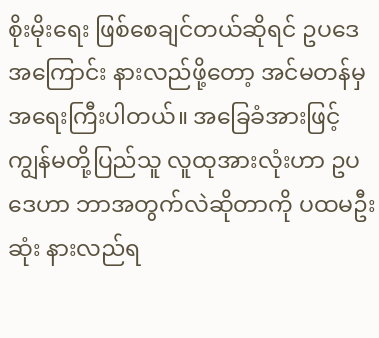စိုးမိုးရေး ဖြစ်စေချင်တယ်ဆိုရင် ဥပဒေအကြောင်း နားလည်ဖို့တော့ အင်မတန်မှ အရေးကြီးပါတယ်။ အခြေခံအားဖြင့် ကျွန်မတို့ပြည်သူ လူထုအားလုံးဟာ ဥပဒေဟာ ဘာအတွက်လဲဆိုတာကို ပထမဦးဆုံး နားလည်ရ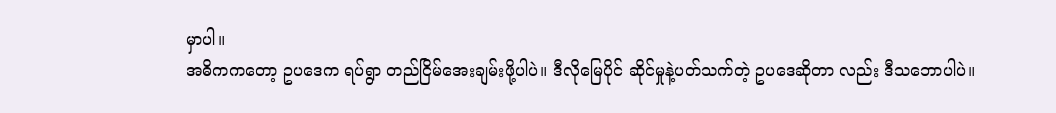မှာပါ။
အဓိကကတော့ ဥပဒေက ရပ်ရွာ တည်ငြိမ်အေးချမ်းဖို့ပါပဲ။ ဒီလိုမြေပိုင် ဆိုင်မှုနဲ့ပတ်သက်တဲ့ ဥပဒေဆိုတာ လည်း ဒီသဘောပါပဲ။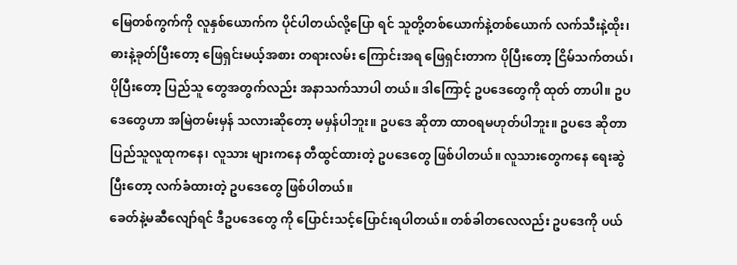မြေတစ်ကွက်ကို လူနှစ်ယောက်က ပိုင်ပါတယ်လို့ပြော ရင် သူတို့တစ်ယောက်နဲ့တစ်ယောက် လက်သီးနဲ့ထိုး၊ ဓားနဲ့ခုတ်ပြီးတော့ ဖြေရှင်းမယ့်အစား တရားလမ်း ကြောင်းအရ ဖြေရှင်းတာက ပိုပြီးတော့ ငြိမ်သက်တယ်၊ ပိုပြီးတော့ ပြည်သူ တွေအတွက်လည်း အနာသက်သာပါ တယ်။ ဒါကြောင့် ဥပဒေတွေကို ထုတ် တာပါ။ ဥပဒေတွေဟာ အမြဲတမ်းမှန် သလားဆိုတော့ မမှန်ပါဘူး။ ဥပဒေ ဆိုတာ ထာဝရမဟုတ်ပါဘူး။ ဥပဒေ ဆိုတာ ပြည်သူလူထုကနေ၊ လူသား များကနေ တီထွင်ထားတဲ့ ဥပဒေတွေ ဖြစ်ပါတယ်။ လူသားတွေကနေ ရေးဆွဲ ပြီးတော့ လက်ခံထားတဲ့ ဥပဒေတွေ ဖြစ်ပါတယ်။
ခေတ်နဲ့မဆီလျော်ရင် ဒီဥပဒေတွေ ကို ပြောင်းသင့်ပြောင်းရပါတယ်။ တစ်ခါတလေလည်း ဥပဒေကို ပယ်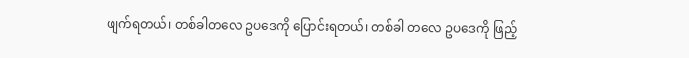ဖျက်ရတယ်၊ တစ်ခါတလေ ဥပဒေကို ပြောင်းရတယ်၊ တစ်ခါ တလေ ဥပဒေကို ဖြည့်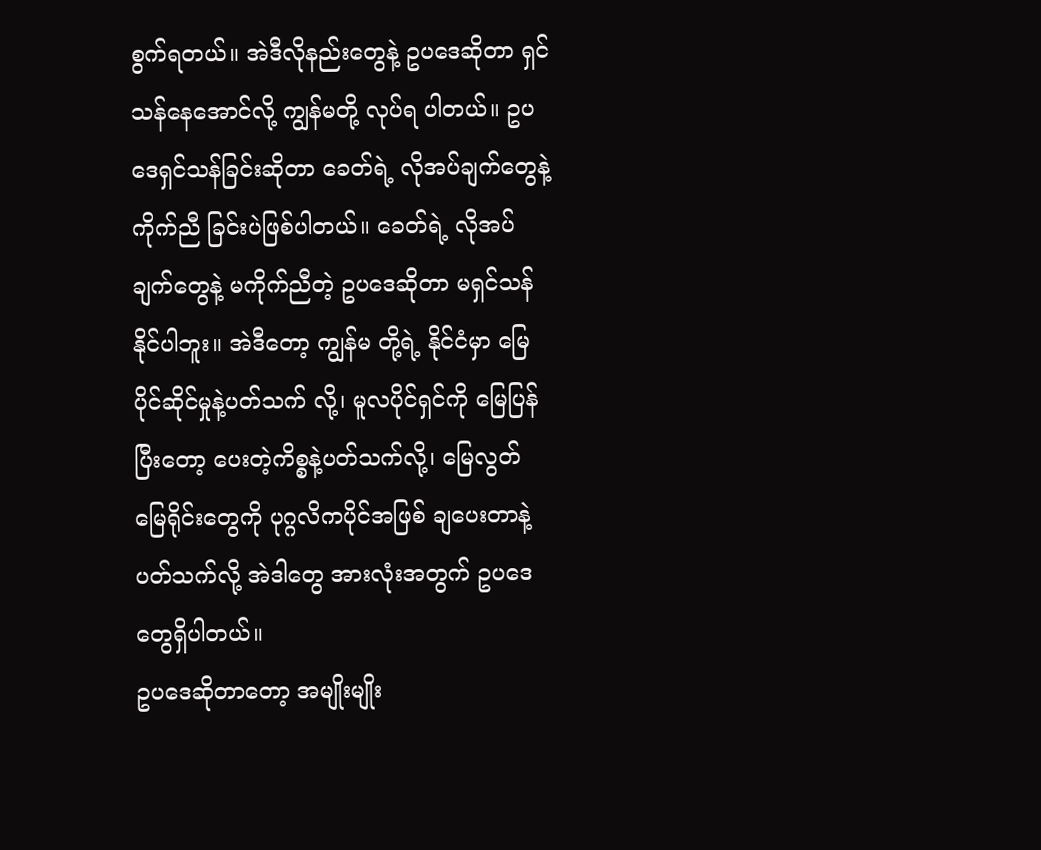စွက်ရတယ်။ အဲဒီလိုနည်းတွေနဲ့ ဥပဒေဆိုတာ ရှင်သန်နေအောင်လို့ ကျွန်မတို့ လုပ်ရ ပါတယ်။ ဥပဒေရှင်သန်ခြင်းဆိုတာ ခေတ်ရဲ့ လိုအပ်ချက်တွေနဲ့ ကိုက်ညီ ခြင်းပဲဖြစ်ပါတယ်။ ခေတ်ရဲ့ လိုအပ် ချက်တွေနဲ့ မကိုက်ညီတဲ့ ဥပဒေဆိုတာ မရှင်သန်နိုင်ပါဘူး။ အဲဒီတော့ ကျွန်မ တို့ရဲ့ နိုင်ငံမှာ မြေပိုင်ဆိုင်မှုနဲ့ပတ်သက် လို့၊ မူလပိုင်ရှင်ကို မြေပြန်ပြီးတော့ ပေးတဲ့ကိစ္စနဲ့ပတ်သက်လို့၊ မြေလွတ် မြေရိုင်းတွေကို ပုဂ္ဂလိကပိုင်အဖြစ် ချပေးတာနဲ့ပတ်သက်လို့ အဲဒါတွေ အားလုံးအတွက် ဥပဒေတွေရှိပါတယ်။
ဥပဒေဆိုတာတော့ အမျိုးမျိုး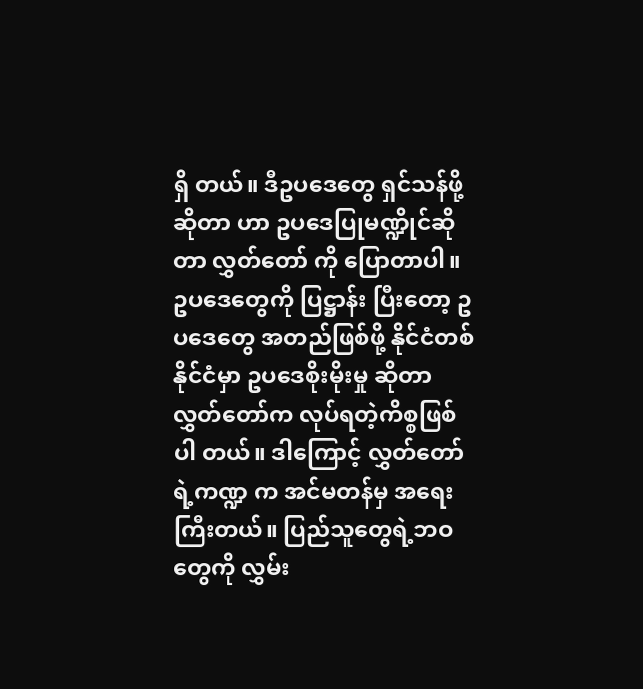ရှိ တယ်။ ဒီဥပဒေတွေ ရှင်သန်ဖို့ဆိုတာ ဟာ ဥပဒေပြုမဏ္ဍိုင်ဆိုတာ လွှတ်တော် ကို ပြောတာပါ။ ဥပဒေတွေကို ပြဋ္ဌာန်း ပြီးတော့ ဥပဒေတွေ အတည်ဖြစ်ဖို့ နိုင်ငံတစ်နိုင်ငံမှာ ဥပဒေစိုးမိုးမှု ဆိုတာ လွှတ်တော်က လုပ်ရတဲ့ကိစ္စဖြစ်ပါ တယ်။ ဒါကြောင့် လွှတ်တော်ရဲ့ကဏ္ဍ က အင်မတန်မှ အရေးကြီးတယ်။ ပြည်သူတွေရဲ့ဘဝတွေကို လွှမ်း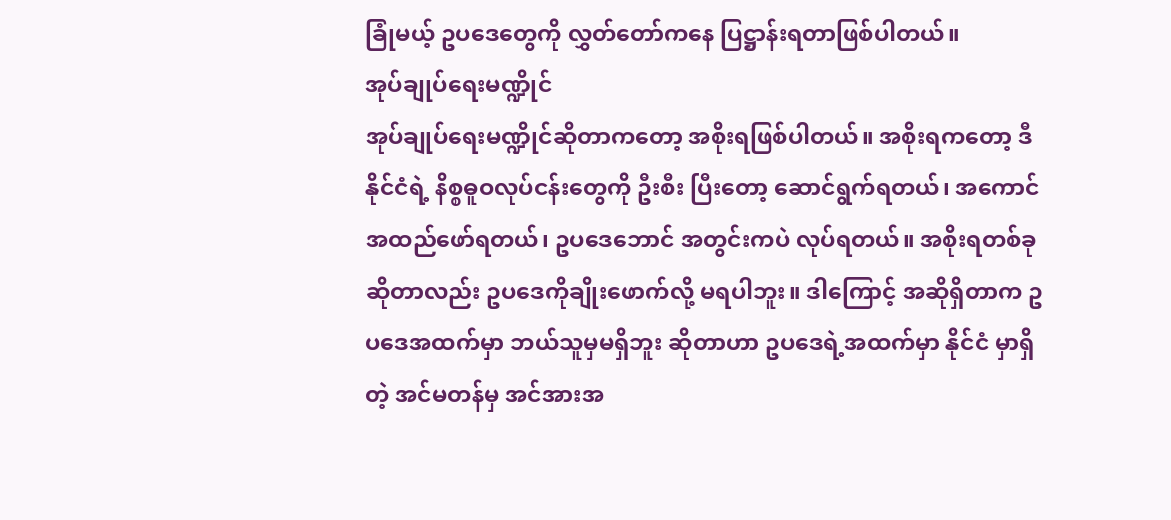ခြုံမယ့် ဥပဒေတွေကို လွှတ်တော်ကနေ ပြဋ္ဌာန်းရတာဖြစ်ပါတယ်။
အုပ်ချုပ်ရေးမဏ္ဍိုင်
အုပ်ချုပ်ရေးမဏ္ဍိုင်ဆိုတာကတော့ အစိုးရဖြစ်ပါတယ်။ အစိုးရကတော့ ဒီနိုင်ငံရဲ့ နိစ္စဓူဝလုပ်ငန်းတွေကို ဦးစီး ပြီးတော့ ဆောင်ရွက်ရတယ်၊ အကောင် အထည်ဖော်ရတယ်၊ ဥပဒေဘောင် အတွင်းကပဲ လုပ်ရတယ်။ အစိုးရတစ်ခု ဆိုတာလည်း ဥပဒေကိုချိုးဖောက်လို့ မရပါဘူး။ ဒါကြောင့် အဆိုရှိတာက ဥပဒေအထက်မှာ ဘယ်သူမှမရှိဘူး ဆိုတာဟာ ဥပဒေရဲ့အထက်မှာ နိုင်ငံ မှာရှိတဲ့ အင်မတန်မှ အင်အားအ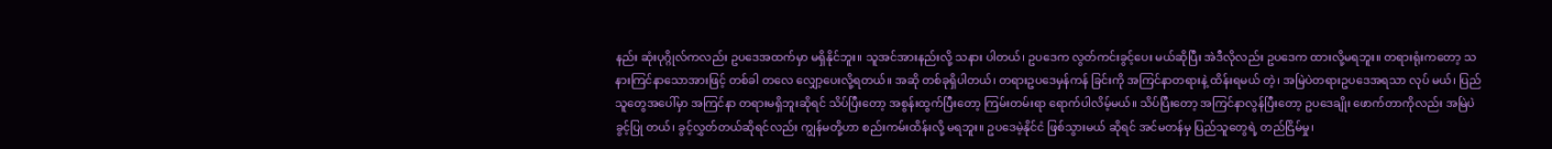နည်း ဆုံးပုဂ္ဂိုလ်ကလည်း ဥပဒေအထက်မှာ မရှိနိုင်ဘူး။ သူအင်အားနည်းလို့ သနား ပါတယ်၊ ဥပဒေက လွတ်ကင်းခွင့်ပေး မယ်ဆိုပြီး အဲဒီလိုလည်း ဥပဒေက ထားလို့မရဘူး။ တရားရုံးကတော့ သနားကြင်နာသောအားဖြင့် တစ်ခါ တလေ လျှော့ပေးလို့ရတယ်။ အဆို တစ်ခုရှိပါတယ်၊ တရားဥပဒေမှန်ကန် ခြင်းကို အကြင်နာတရားနဲ့ ထိန်းရမယ် တဲ့၊ အမြဲပဲတရားဥပဒေအရသာ လုပ် မယ်၊ ပြည်သူတွေအပေါ်မှာ အကြင်နာ တရားမရှိဘူးဆိုရင် သိပ်ပြီးတော့ အစွန်းထွက်ပြီးတော့ ကြမ်းတမ်းရာ ရောက်ပါလိမ့်မယ်။ သိပ်ပြီးတော့ အကြင်နာလွန်ပြီးတော့ ဥပဒေချိုး ဖောက်တာကိုလည်း အမြဲပဲခွင့်ပြု တယ်၊ ခွင့်လွှတ်တယ်ဆိုရင်လည်း ကျွန်မတို့ဟာ စည်းကမ်းထိန်းလို့ မရဘူး။ ဥပဒေမဲ့နိုင်ငံ ဖြစ်သွားမယ် ဆိုရင် အင်မတန်မှ ပြည်သူတွေရဲ့ တည်ငြိမ်မှု၊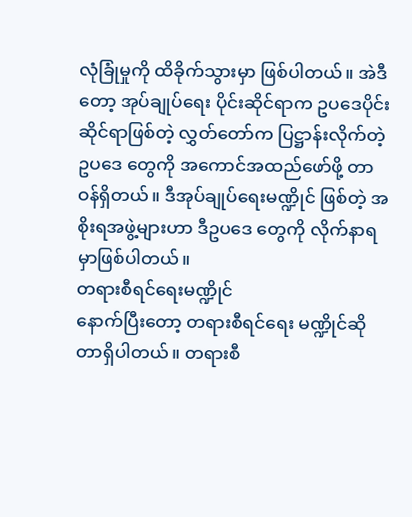လုံခြုံမှုကို ထိခိုက်သွားမှာ ဖြစ်ပါတယ်။ အဲဒီတော့ အုပ်ချုပ်ရေး ပိုင်းဆိုင်ရာက ဥပဒေပိုင်းဆိုင်ရာဖြစ်တဲ့ လွှတ်တော်က ပြဋ္ဌာန်းလိုက်တဲ့ ဥပဒေ တွေကို အကောင်အထည်ဖော်ဖို့ တာဝန်ရှိတယ်။ ဒီအုပ်ချုပ်ရေးမဏ္ဍိုင် ဖြစ်တဲ့ အစိုးရအဖွဲ့များဟာ ဒီဥပဒေ တွေကို လိုက်နာရမှာဖြစ်ပါတယ်။
တရားစီရင်ရေးမဏ္ဍိုင်
နောက်ပြီးတော့ တရားစီရင်ရေး မဏ္ဍိုင်ဆိုတာရှိပါတယ်။ တရားစီ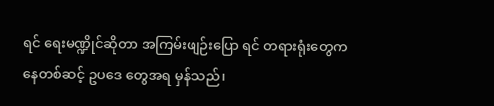ရင် ရေးမဏ္ဍိုင်ဆိုတာ အကြမ်းဖျဉ်းပြော ရင် တရားရုံးတွေကနေတစ်ဆင့် ဥပဒေ တွေအရ မှန်သည်၊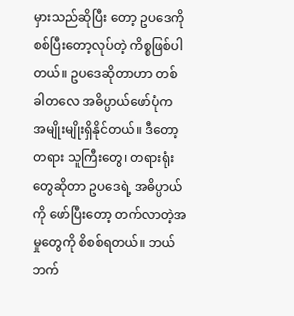မှားသည်ဆိုပြီး တော့ ဥပဒေကို စစ်ပြီးတော့လုပ်တဲ့ ကိစ္စဖြစ်ပါတယ်။ ဥပဒေဆိုတာဟာ တစ်ခါတလေ အဓိပ္ပာယ်ဖော်ပုံက အမျိုးမျိုးရှိနိုင်တယ်။ ဒီတော့ တရား သူကြီးတွေ၊ တရားရုံးတွေဆိုတာ ဥပဒေရဲ့ အဓိပ္ပာယ်ကို ဖော်ပြီးတော့ တက်လာတဲ့အမှုတွေကို စိစစ်ရတယ်။ ဘယ်ဘက်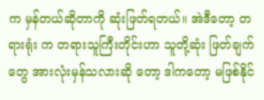က မှန်တယ်ဆိုတာကို ဆုံးဖြတ်ရတယ်။ အဲဒီတော့ တရားရုံး က တရားသူကြီးတိုင်းဟာ သူတို့ဆုံး ဖြတ်ချက်တွေ အားလုံးမှန်သလားဆို တော့ ဒါကတော့ မဖြစ်နိုင်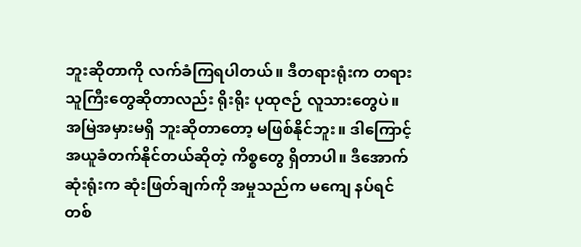ဘူးဆိုတာကို လက်ခံကြရပါတယ်။ ဒီတရားရုံးက တရားသူကြီးတွေဆိုတာလည်း ရိုးရိုး ပုထုဇဉ် လူသားတွေပဲ။ အမြဲအမှားမရှိ ဘူးဆိုတာတော့ မဖြစ်နိုင်ဘူး။ ဒါကြောင့် အယူခံတက်နိုင်တယ်ဆိုတဲ့ ကိစ္စတွေ ရှိတာပါ။ ဒီအောက်ဆုံးရုံးက ဆုံးဖြတ်ချက်ကို အမှုသည်က မကျေ နပ်ရင် တစ်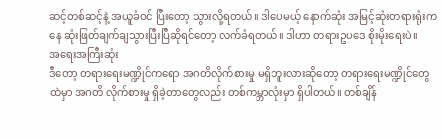ဆင့်တစ်ဆင့်နဲ့ အယူခံဝင် ပြီးတော့ သွားလို့ရတယ်။ ဒါပေမယ့် နောက်ဆုံး အမြင့်ဆုံးတရားရုံးကနေ ဆုံးဖြတ်ချက်ချသွားပြီးပြီဆိုရင်တော့ လက်ခံရတယ်။ ဒါဟာ တရားဥပဒေ စိုးမိုးရေးပဲ။
အရေးအကြီးဆုံး
ဒီတော့ တရားရေးမဏ္ဍိုင်ကရော အဂတိလိုက်စားမှု မရှိဘူးလားဆိုတော့ တရားရေးမဏ္ဍိုင်တွေထဲမှာ အဂတိ လိုက်စားမှု ရှိခဲ့တာတွေလည်း တစ်ကမ္ဘာလုံးမှာ ရှိပါတယ်။ တစ်ချိန်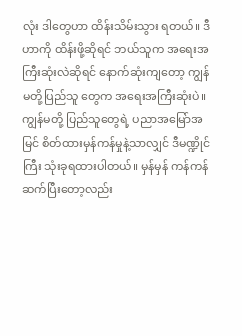လုံး ဒါတွေဟာ ထိန်းသိမ်းသွား ရတယ်။ ဒီဟာကို ထိန်းဖို့ဆိုရင် ဘယ်သူက အရေးအကြီးဆုံးလဲဆိုရင် နောက်ဆုံးကျတော့ ကျွန်မတို့ပြည်သူ တွေက အရေးအကြီးဆုံးပဲ။ ကျွန်မတို့ ပြည်သူတွေရဲ့ ပညာအမြော်အမြင် စိတ်ထားမှန်ကန်မှုနဲ့သာလျှင် ဒီမဏ္ဍိုင် ကြီး သုံးခုရထားပါတယ်။ မှန်မှန် ကန်ကန် ဆက်ပြီးတော့လည်း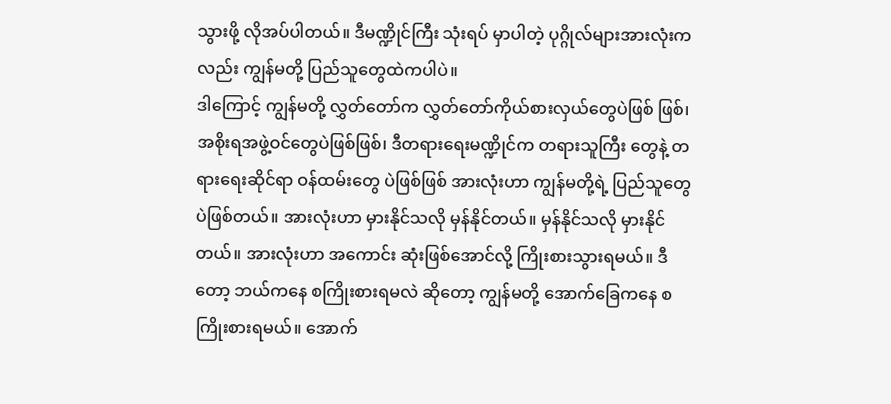သွားဖို့ လိုအပ်ပါတယ်။ ဒီမဏ္ဍိုင်ကြီး သုံးရပ် မှာပါတဲ့ ပုဂ္ဂိုလ်များအားလုံးကလည်း ကျွန်မတို့ ပြည်သူတွေထဲကပါပဲ။
ဒါကြောင့် ကျွန်မတို့ လွှတ်တော်က လွှတ်တော်ကိုယ်စားလှယ်တွေပဲဖြစ် ဖြစ်၊ အစိုးရအဖွဲ့ဝင်တွေပဲဖြစ်ဖြစ်၊ ဒီတရားရေးမဏ္ဍိုင်က တရားသူကြီး တွေနဲ့ တရားရေးဆိုင်ရာ ဝန်ထမ်းတွေ ပဲဖြစ်ဖြစ် အားလုံးဟာ ကျွန်မတို့ရဲ့ ပြည်သူတွေပဲဖြစ်တယ်။ အားလုံးဟာ မှားနိုင်သလို မှန်နိုင်တယ်။ မှန်နိုင်သလို မှားနိုင်တယ်။ အားလုံးဟာ အကောင်း ဆုံးဖြစ်အောင်လို့ ကြိုးစားသွားရမယ်။ ဒီတော့ ဘယ်ကနေ စကြိုးစားရမလဲ ဆိုတော့ ကျွန်မတို့ အောက်ခြေကနေ စကြိုးစားရမယ်။ အောက်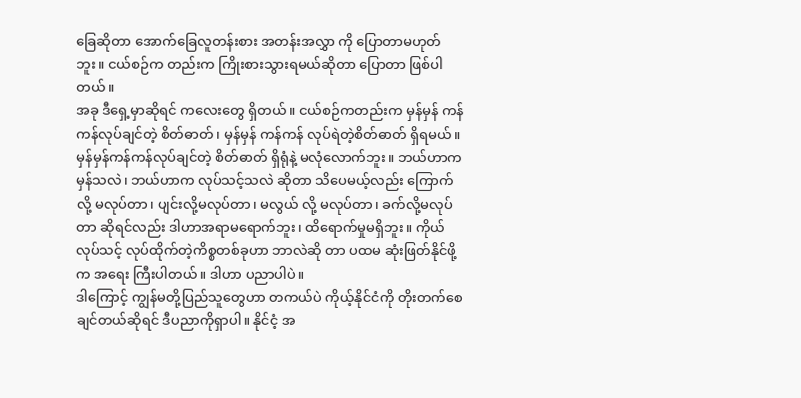ခြေဆိုတာ အောက်ခြေလူတန်းစား အတန်းအလွှာ ကို ပြောတာမဟုတ်ဘူး။ ငယ်စဉ်က တည်းက ကြိုးစားသွားရမယ်ဆိုတာ ပြောတာ ဖြစ်ပါတယ်။
အခု ဒီရှေ့မှာဆိုရင် ကလေးတွေ ရှိတယ်။ ငယ်စဉ်ကတည်းက မှန်မှန် ကန်ကန်လုပ်ချင်တဲ့ စိတ်ဓာတ်၊ မှန်မှန် ကန်ကန် လုပ်ရဲတဲ့စိတ်ဓာတ် ရှိရမယ်။ မှန်မှန်ကန်ကန်လုပ်ချင်တဲ့ စိတ်ဓာတ် ရှိရုံနဲ့ မလုံလောက်ဘူး။ ဘယ်ဟာက မှန်သလဲ၊ ဘယ်ဟာက လုပ်သင့်သလဲ ဆိုတာ သိပေမယ့်လည်း ကြောက်လို့ မလုပ်တာ၊ ပျင်းလို့မလုပ်တာ၊ မလွယ် လို့ မလုပ်တာ၊ ခက်လို့မလုပ်တာ ဆိုရင်လည်း ဒါဟာအရာမရောက်ဘူး၊ ထိရောက်မှုမရှိဘူး။ ကိုယ်လုပ်သင့် လုပ်ထိုက်တဲ့ကိစ္စတစ်ခုဟာ ဘာလဲဆို တာ ပထမ ဆုံးဖြတ်နိုင်ဖို့က အရေး ကြီးပါတယ်။ ဒါဟာ ပညာပါပဲ။
ဒါကြောင့် ကျွန်မတို့ပြည်သူတွေဟာ တကယ်ပဲ ကိုယ့်နိုင်ငံကို တိုးတက်စေ ချင်တယ်ဆိုရင် ဒီပညာကိုရှာပါ။ နိုင်ငံ့ အ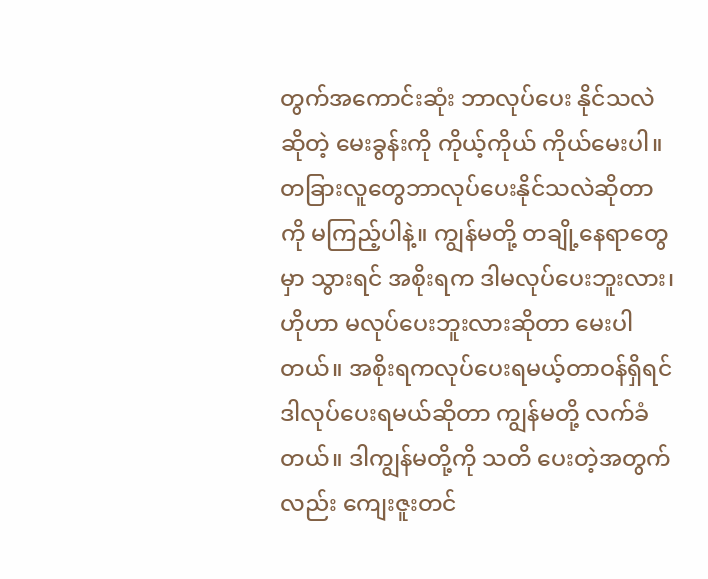တွက်အကောင်းဆုံး ဘာလုပ်ပေး နိုင်သလဲဆိုတဲ့ မေးခွန်းကို ကိုယ့်ကိုယ် ကိုယ်မေးပါ။ တခြားလူတွေဘာလုပ်ပေးနိုင်သလဲဆိုတာကို မကြည့်ပါနဲ့။ ကျွန်မတို့ တချို့နေရာတွေမှာ သွားရင် အစိုးရက ဒါမလုပ်ပေးဘူးလား၊ ဟိုဟာ မလုပ်ပေးဘူးလားဆိုတာ မေးပါတယ်။ အစိုးရကလုပ်ပေးရမယ့်တာဝန်ရှိရင် ဒါလုပ်ပေးရမယ်ဆိုတာ ကျွန်မတို့ လက်ခံတယ်။ ဒါကျွန်မတို့ကို သတိ ပေးတဲ့အတွက်လည်း ကျေးဇူးတင်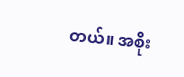တယ်။ အစိုး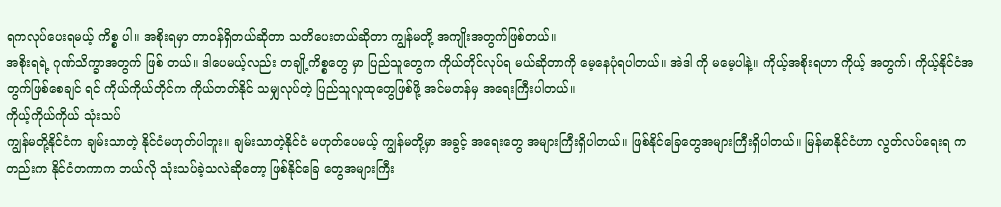ရကလုပ်ပေးရမယ့် ကိစ္စ ပါ။ အစိုးရမှာ တာဝန်ရှိတယ်ဆိုတာ သတိပေးတယ်ဆိုတာ ကျွန်မတို့ အကျိုးအတွက်ဖြစ်တယ်။
အစိုးရရဲ့ ဂုဏ်သိက္ခာအတွက် ဖြစ် တယ်။ ဒါပေမယ့်လည်း တချို့ကိစ္စတွေ မှာ ပြည်သူတွေက ကိုယ်တိုင်လုပ်ရ မယ်ဆိုတာကို မေ့နေပုံရပါတယ်။ အဲဒါ ကို မမေ့ပါနဲ့။ ကိုယ့်အစိုးရဟာ ကိုယ့် အတွက်၊ ကိုယ့်နိုင်ငံအတွက်ဖြစ်စေချင် ရင် ကိုယ်ကိုယ်တိုင်က ကိုယ်တတ်နိုင် သမျှလုပ်တဲ့ ပြည်သူလူထုတွေဖြစ်ဖို့ အင်မတန်မှ အရေးကြီးပါတယ်။
ကိုယ့်ကိုယ်ကိုယ် သုံးသပ်
ကျွန်မတို့နိုင်ငံက ချမ်းသာတဲ့ နိုင်ငံမဟုတ်ပါဘူး။ ချမ်းသာတဲ့နိုင်ငံ မဟုတ်ပေမယ့် ကျွန်မတို့မှာ အခွင့် အရေးတွေ အများကြီးရှိပါတယ်။ ဖြစ်နိုင်ခြေတွေအများကြီးရှိပါတယ်။ မြန်မာနိုင်ငံဟာ လွတ်လပ်ရေးရ ကတည်းက နိုင်ငံတကာက ဘယ်လို သုံးသပ်ခဲ့သလဲဆိုတော့ ဖြစ်နိုင်ခြေ တွေအများကြီး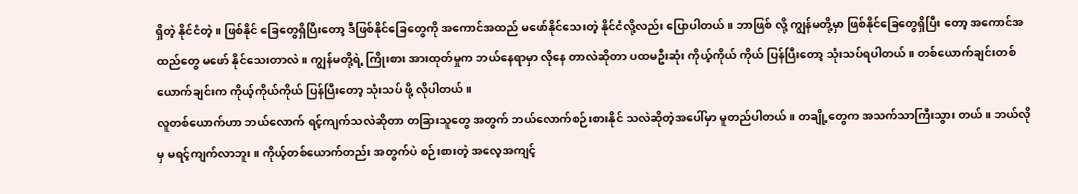ရှိတဲ့ နိုင်ငံတဲ့။ ဖြစ်နိုင် ခြေတွေရှိပြီးတော့ ဒီဖြစ်နိုင်ခြေတွေကို အကောင်အထည် မဖော်နိုင်သေးတဲ့ နိုင်ငံလို့လည်း ပြောပါတယ်။ ဘာဖြစ် လို့ ကျွန်မတို့မှာ ဖြစ်နိုင်ခြေတွေရှိပြီး တော့ အကောင်အထည်တွေ မဖော် နိုင်သေးတာလဲ။ ကျွန်မတို့ရဲ့ ကြိုးစား အားထုတ်မှုက ဘယ်နေရာမှာ လိုနေ တာလဲဆိုတာ ပထမဦးဆုံး ကိုယ့်ကိုယ် ကိုယ် ပြန်ပြီးတော့ သုံးသပ်ရပါတယ်။ တစ်ယောက်ချင်းတစ်ယောက်ချင်းက ကိုယ့်ကိုယ်ကိုယ် ပြန်ပြီးတော့ သုံးသပ် ဖို့ လိုပါတယ်။
လူတစ်ယောက်ဟာ ဘယ်လောက် ရင့်ကျက်သလဲဆိုတာ တခြားသူတွေ အတွက် ဘယ်လောက်စဉ်းစားနိုင် သလဲဆိုတဲ့အပေါ်မှာ မူတည်ပါတယ်။ တချို့တွေက အသက်သာကြီးသွား တယ်။ ဘယ်လိုမှ မရင့်ကျက်လာဘူး။ ကိုယ့်တစ်ယောက်တည်း အတွက်ပဲ စဉ်းစားတဲ့ အလေ့အကျင့်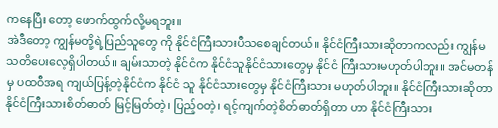ကနေပြီး တော့ ဖောက်ထွက်လို့မရဘူး။
အဲဒီတော့ ကျွန်မတို့ရဲ့ပြည်သူတွေ ကို နိုင်ငံကြီးသားပီသစေချင်တယ်။ နိုင်ငံကြီးသားဆိုတာကလည်း ကျွန်မ သတိပေးလေ့ရှိပါတယ်။ ချမ်းသာတဲ့ နိုင်ငံက နိုင်ငံသူနိုင်ငံသားတွေမှ နိုင်ငံ ကြီးသားမဟုတ်ပါဘူး။ အင်မတန်မှ ပထဝီအရ ကျယ်ပြန့်တဲ့နိုင်ငံက နိုင်ငံ သူ နိုင်ငံသားတွေမှ နိုင်ငံကြီးသား မဟုတ်ပါဘူး။ နိုင်ငံကြီးသားဆိုတာ နိုင်ငံကြီးသားစိတ်ဓာတ် မြင့်မြတ်တဲ့၊ ပြည့်ဝတဲ့၊ ရင့်ကျက်တဲ့စိတ်ဓာတ်ရှိတာ ဟာ နိုင်ငံကြီးသား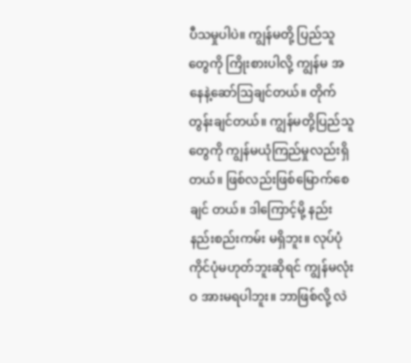ပီသမှုပါပဲ။ ကျွန်မတို့ ပြည်သူတွေကို ကြိုးစားပါလို့ ကျွန်မ အနေနဲ့ဆော်ဩချင်တယ်။ တိုက် တွန်းချင်တယ်။ ကျွန်မတို့ပြည်သူ တွေကို ကျွန်မယုံကြည်မှုလည်းရှိ တယ်။ ဖြစ်လည်းဖြစ်မြောက်စေချင် တယ်။ ဒါကြောင့်မို့ နည်းနည်းစည်းကမ်း မရှိဘူး။ လုပ်ပုံကိုင်ပုံမဟုတ်ဘူးဆိုရင် ကျွန်မလုံးဝ အားမရပါဘူး။ ဘာဖြစ်လို့ လဲ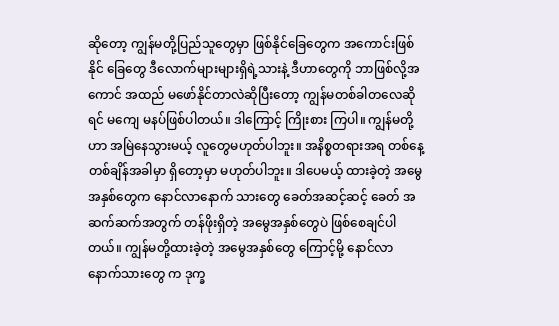ဆိုတော့ ကျွန်မတို့ပြည်သူတွေမှာ ဖြစ်နိုင်ခြေတွေက အကောင်းဖြစ်နိုင် ခြေတွေ ဒီလောက်များများရှိရဲ့သားနဲ့ ဒီဟာတွေကို ဘာဖြစ်လို့အကောင် အထည် မဖော်နိုင်တာလဲဆိုပြီးတော့ ကျွန်မတစ်ခါတလေဆိုရင် မကျေ မနပ်ဖြစ်ပါတယ်။ ဒါကြောင့် ကြိုးစား ကြပါ။ ကျွန်မတို့ဟာ အမြဲနေသွားမယ့် လူတွေမဟုတ်ပါဘူး။ အနိစ္စတရားအရ တစ်နေ့တစ်ချိန်အခါမှာ ရှိတော့မှာ မဟုတ်ပါဘူး။ ဒါပေမယ့် ထားခဲ့တဲ့ အမွေအနှစ်တွေက နောင်လာနောက် သားတွေ ခေတ်အဆင့်ဆင့် ခေတ် အဆက်ဆက်အတွက် တန်ဖိုးရှိတဲ့ အမွေအနှစ်တွေပဲ ဖြစ်စေချင်ပါတယ်။ ကျွန်မတို့ထားခဲ့တဲ့ အမွေအနှစ်တွေ ကြောင့်မို့ နောင်လာနောက်သားတွေ က ဒုက္ခ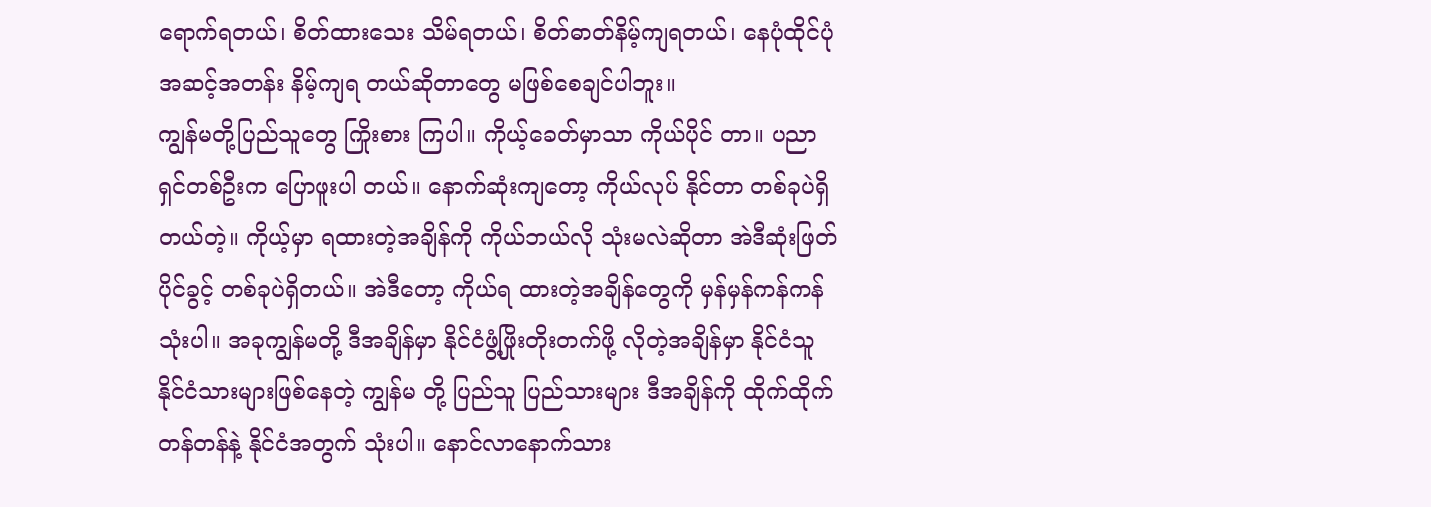ရောက်ရတယ်၊ စိတ်ထားသေး သိမ်ရတယ်၊ စိတ်ဓာတ်နိမ့်ကျရတယ်၊ နေပုံထိုင်ပုံအဆင့်အတန်း နိမ့်ကျရ တယ်ဆိုတာတွေ မဖြစ်စေချင်ပါဘူး။
ကျွန်မတို့ပြည်သူတွေ ကြိုးစား ကြပါ။ ကိုယ့်ခေတ်မှာသာ ကိုယ်ပိုင် တာ။ ပညာရှင်တစ်ဦးက ပြောဖူးပါ တယ်။ နောက်ဆုံးကျတော့ ကိုယ်လုပ် နိုင်တာ တစ်ခုပဲရှိတယ်တဲ့။ ကိုယ့်မှာ ရထားတဲ့အချိန်ကို ကိုယ်ဘယ်လို သုံးမလဲဆိုတာ အဲဒီဆုံးဖြတ်ပိုင်ခွင့် တစ်ခုပဲရှိတယ်။ အဲဒီတော့ ကိုယ်ရ ထားတဲ့အချိန်တွေကို မှန်မှန်ကန်ကန် သုံးပါ။ အခုကျွန်မတို့ ဒီအချိန်မှာ နိုင်ငံဖွံ့ဖြိုးတိုးတက်ဖို့ လိုတဲ့အချိန်မှာ နိုင်ငံသူနိုင်ငံသားများဖြစ်နေတဲ့ ကျွန်မ တို့ ပြည်သူ ပြည်သားများ ဒီအချိန်ကို ထိုက်ထိုက်တန်တန်နဲ့ နိုင်ငံအတွက် သုံးပါ။ နောင်လာနောက်သား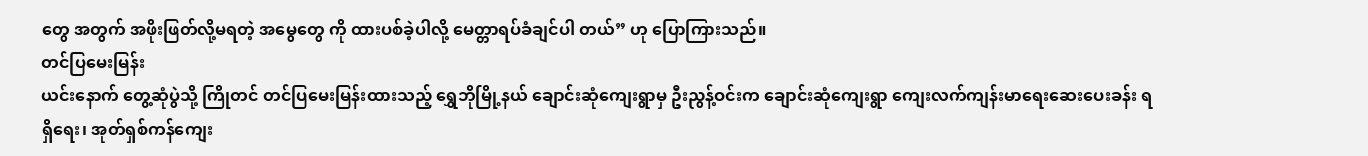တွေ အတွက် အဖိုးဖြတ်လို့မရတဲ့ အမွေတွေ ကို ထားပစ်ခဲ့ပါလို့ မေတ္တာရပ်ခံချင်ပါ တယ်” ဟု ပြောကြားသည်။
တင်ပြမေးမြန်း
ယင်းနောက် တွေ့ဆုံပွဲသို့ ကြိုတင် တင်ပြမေးမြန်းထားသည့် ရွှေဘိုမြို့နယ် ချောင်းဆုံကျေးရွာမှ ဦးညွန့်ဝင်းက ချောင်းဆုံကျေးရွာ ကျေးလက်ကျန်းမာရေးဆေးပေးခန်း ရရှိရေး၊ အုတ်ရှစ်ကန်ကျေး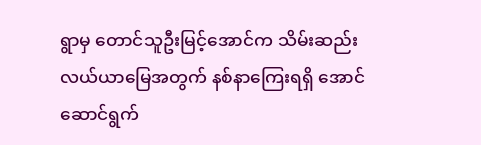ရွာမှ တောင်သူဦးမြင့်အောင်က သိမ်းဆည်း လယ်ယာမြေအတွက် နစ်နာကြေးရရှိ အောင်ဆောင်ရွက်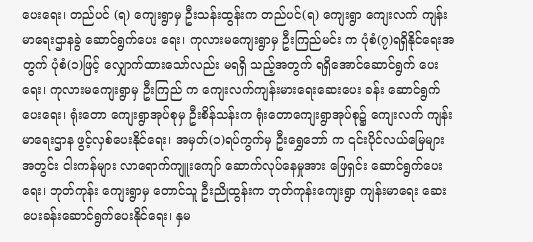ပေးရေး၊ တည်ပင် (ရ) ကျေးရွာမှ ဦးသန်းထွန်းက တည်ပင်(ရ) ကျေးရွာ ကျေးလက် ကျန်းမာရေးဌာနခွဲ ဆောင်ရွက်ပေး ရေး၊ ကုလားမကျေးရွာမှ ဦးကြည်မင်း က ပုံစံ(၇)ရရှိနိုင်ရေးအတွက် ပုံစံ(၁)ဖြင့် လျှောက်ထားသော်လည်း မရရှိ သည့်အတွက် ရရှိအောင်ဆောင်ရွက် ပေးရေး၊ ကုလားမကျေးရွာမှ ဦးကြည် က ကျေးလက်ကျန်းမားရေးဆေးပေး ခန်း ဆောင်ရွက်ပေးရေး၊ ရုံးတော ကျေးရွာအုပ်စုမှ ဦးစိန်သန်းက ရုံးတောကျေးရွာအုပ်စု၌ ကျေးလက် ကျန်းမာရေးဌာန ဖွင့်လှစ်ပေးနိုင်ရေး၊ အမှတ်(၁)ရပ်ကွက်မှ ဦးရွှေဘော် က ၎င်းပိုင်လယ်မြေများအတွင်း ငါးကန်များ လာရောက်ကျူးကျော် ဆောက်လုပ်နေမှုအား ဖြေရှင်း ဆောင်ရွက်ပေးရေး၊ ဘုတ်ကုန်း ကျေးရွာမှ တောင်သူ ဦးညိုထွန်းက ဘုတ်ကုန်းကျေးရွာ ကျန်းမာရေး ဆေးပေးခန်းဆောင်ရွက်ပေးနိုင်ရေး၊ နှမ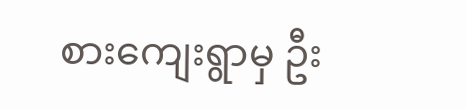စားကျေးရွာမှ ဦး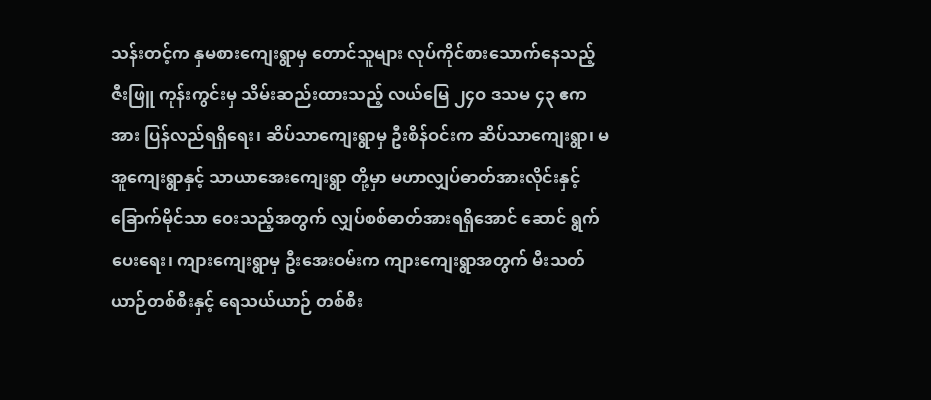သန်းတင့်က နှမစားကျေးရွာမှ တောင်သူများ လုပ်ကိုင်စားသောက်နေသည့် ဇီးဖြူ ကုန်းကွင်းမှ သိမ်းဆည်းထားသည့် လယ်မြေ ၂၄ဝ ဒသမ ၄၃ ဧကအား ပြန်လည်ရရှိရေး၊ ဆိပ်သာကျေးရွာမှ ဦးစိန်ဝင်းက ဆိပ်သာကျေးရွာ၊ မအူကျေးရွာနှင့် သာယာအေးကျေးရွာ တို့မှာ မဟာလျှပ်ဓာတ်အားလိုင်းနှင့် ခြောက်မိုင်သာ ဝေးသည့်အတွက် လျှပ်စစ်ဓာတ်အားရရှိအောင် ဆောင် ရွက်ပေးရေး၊ ကျားကျေးရွာမှ ဦးအေးဝမ်းက ကျားကျေးရွာအတွက် မီးသတ်ယာဉ်တစ်စီးနှင့် ရေသယ်ယာဉ် တစ်စီး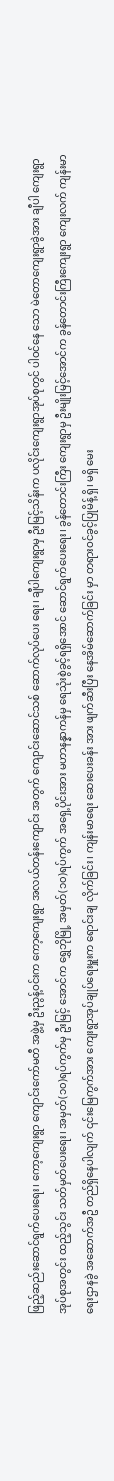ဖြည့်ဆည်းဆောင်ရွက်ပေးရေး၊ ကော့ကျေးရွာ ကျောင်းကော်မတီ အဖွဲ့မှ ဦးညွန့်ဝင်းက ကော့ကျေးရွာ အလယ်တန်းကျောင်း အတွက် ကျောင်းဆောင်သစ် ဆောက်လုပ်ပေး ရေး၊ ချီပါကျေးရွာမှ ဦးမြင့်သိန်းက ပလိုင်းကျေးရွာအုပ်စုတွင် ပါဝင်နေ သော မဲတောကျေးရွာခွဲအား ချီပါ ကျေးရွာအုပ်စုအတွင်း ထည့်သွင်း သတ်မှတ်ပေးရေး၊ အမှတ်(၁၀)ရပ်ကွက်မှ ဦးမြင့် အောင်က ရွှေဘိုမြို့ အမှတ်(၁၀)ရပ်ကွက် အရှေ့ပိုင်းအား မဟာနန္နာကန်မှ ရေသုံးစွဲခွင့်ရရှိအောင် ဆောင်ရွက်ပေးရေး၊ ခွန်တောင်းကြီး ကျေးရွာမှ ဦးမျိုးမြင့်အောင်က ခွန်တောင်းကြီးကျေးရွာ ကျေးလက် ကျန်းမာရေးဌာနခွဲ အဆောက်အဦ တည်ရှိနေပါလျက် ၎င်းမြေကွက်အား ကျေးရွာအုပ်ချုပ်ရေးမှူးက ရောင်းချ လိုက်ခြင်း၊ ကျန်းမာရေး ဆေးပေးခန်း အား ဖျက်ဆီးပြီး နေအိမ်ဆောက်ခြင်း မှာ တရားဝင်ခွင့်ပြုမိန့် ရှိ၊ မရှိ မေး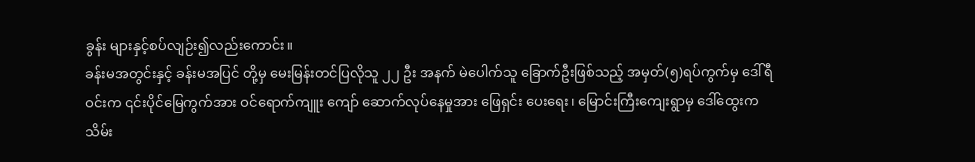ခွန်း များနှင့်စပ်လျဉ်း၍လည်းကောင်း။
ခန်းမအတွင်းနှင့် ခန်းမအပြင် တို့မှ မေးမြန်းတင်ပြလိုသူ ၂၂ ဦး အနက် မဲပေါက်သူ ခြောက်ဦးဖြစ်သည့် အမှတ်(၅)ရပ်ကွက်မှ ဒေါ်ရီဝင်းက ၎င်းပိုင်မြေကွက်အား ဝင်ရောက်ကျူး ကျော် ဆောက်လုပ်နေမှုအား ဖြေရှင်း ပေးရေး၊ မြောင်းကြီးကျေးရွာမှ ဒေါ်ထွေးက သိမ်း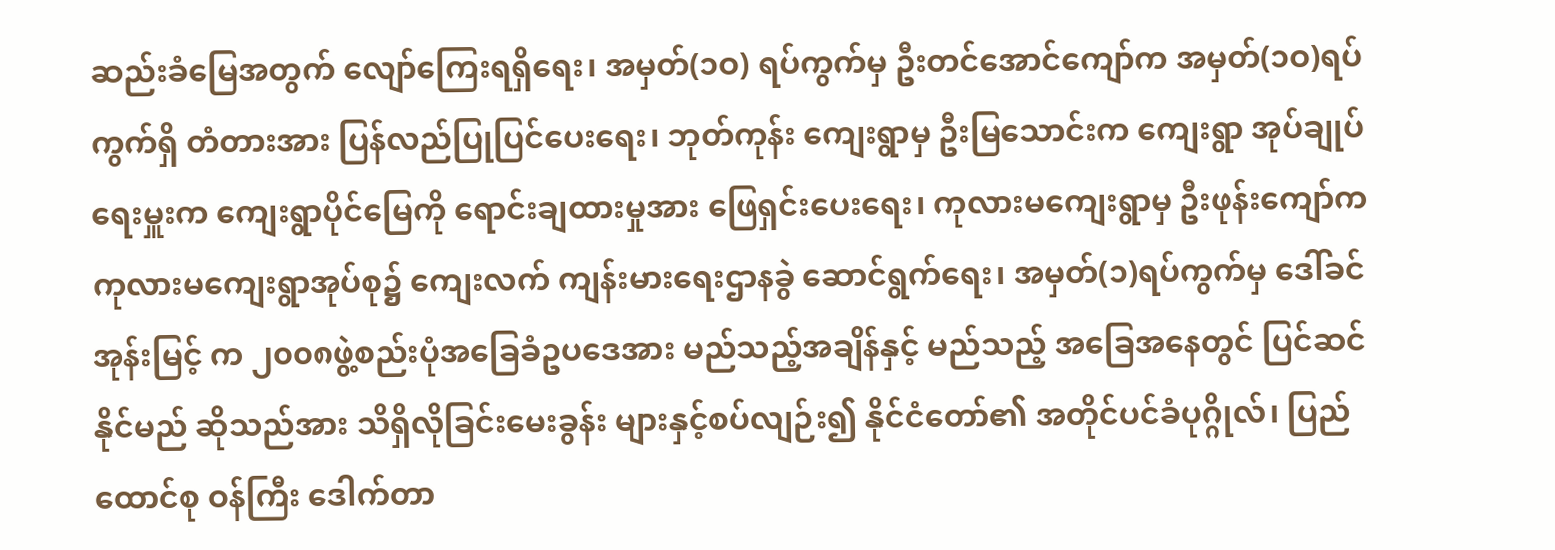ဆည်းခံမြေအတွက် လျော်ကြေးရရှိရေး၊ အမှတ်(၁ဝ) ရပ်ကွက်မှ ဦးတင်အောင်ကျော်က အမှတ်(၁ဝ)ရပ်ကွက်ရှိ တံတားအား ပြန်လည်ပြုပြင်ပေးရေး၊ ဘုတ်ကုန်း ကျေးရွာမှ ဦးမြသောင်းက ကျေးရွာ အုပ်ချုပ်ရေးမှူးက ကျေးရွာပိုင်မြေကို ရောင်းချထားမှုအား ဖြေရှင်းပေးရေး၊ ကုလားမကျေးရွာမှ ဦးဖုန်းကျော်က ကုလားမကျေးရွာအုပ်စု၌ ကျေးလက် ကျန်းမားရေးဌာနခွဲ ဆောင်ရွက်ရေး၊ အမှတ်(၁)ရပ်ကွက်မှ ဒေါ်ခင်အုန်းမြင့် က ၂၀၀၈ဖွဲ့စည်းပုံအခြေခံဥပဒေအား မည်သည့်အချိန်နှင့် မည်သည့် အခြေအနေတွင် ပြင်ဆင်နိုင်မည် ဆိုသည်အား သိရှိလိုခြင်းမေးခွန်း များနှင့်စပ်လျဉ်း၍ နိုင်ငံတော်၏ အတိုင်ပင်ခံပုဂ္ဂိုလ်၊ ပြည်ထောင်စု ဝန်ကြီး ဒေါက်တာ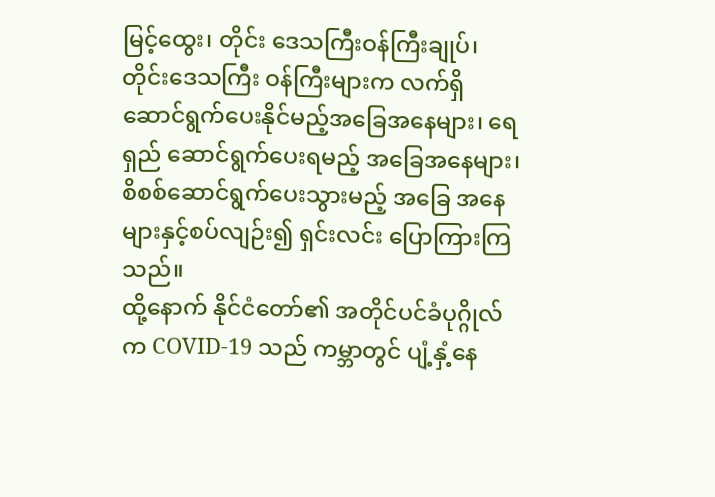မြင့်ထွေး၊ တိုင်း ဒေသကြီးဝန်ကြီးချုပ်၊ တိုင်းဒေသကြီး ဝန်ကြီးများက လက်ရှိဆောင်ရွက်ပေးနိုင်မည့်အခြေအနေများ၊ ရေရှည် ဆောင်ရွက်ပေးရမည့် အခြေအနေများ၊ စိစစ်ဆောင်ရွက်ပေးသွားမည့် အခြေ အနေများနှင့်စပ်လျဉ်း၍ ရှင်းလင်း ပြောကြားကြသည်။
ထို့နောက် နိုင်ငံတော်၏ အတိုင်ပင်ခံပုဂ္ဂိုလ်က COVID-19 သည် ကမ္ဘာတွင် ပျံ့နှံ့နေ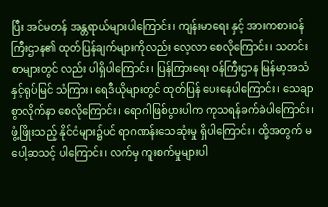ပြီး အင်မတန် အန္တရာယ်များပါကြောင်း၊ ကျန်းမာရေး နှင့် အားကစားဝန်ကြီးဌာန၏ ထုတ်ပြန်ချက်များကိုလည်း လေ့လာ စေလိုကြောင်း၊ သတင်းစာများတွင် လည်း ပါရှိပါကြောင်း၊ ပြန်ကြားရေး ဝန်ကြီးဌာန မြန်မာ့အသံနှင့်ရုပ်မြင် သံကြား၊ ရေဒီယိုများတွင် ထုတ်ပြန် ပေးနေပါကြောင်း၊ သေချာစွာလိုက်နာ စေလိုကြောင်း၊ ရောဂါဖြစ်ပွားပါက ကုသရန်ခက်ခဲပါကြောင်း၊ ဖွံ့ဖြိုးသည့် နိုင်ငံများ၌ပင် ရာဂဏန်းသေဆုံးမှု ရှိပါကြောင်း၊ ထို့အတွက် မပေါ့ဆသင့် ပါကြောင်း၊ လက်မှ ကူးစက်မှုများပါ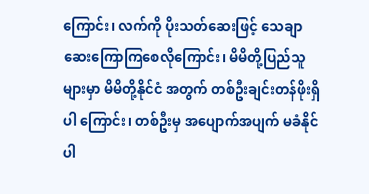ကြောင်း၊ လက်ကို ပိုးသတ်ဆေးဖြင့် သေချာဆေးကြောကြစေလိုကြောင်း၊ မိမိတို့ပြည်သူများမှာ မိမိတို့နိုင်ငံ အတွက် တစ်ဦးချင်းတန်ဖိုးရှိပါ ကြောင်း၊ တစ်ဦးမှ အပျောက်အပျက် မခံနိုင်ပါ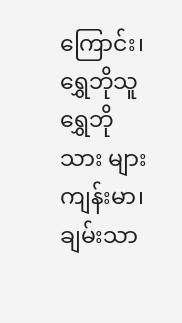ကြောင်း၊ ရွှေဘိုသူ ရွှေဘိုသား များ ကျန်းမာ၊ ချမ်းသာ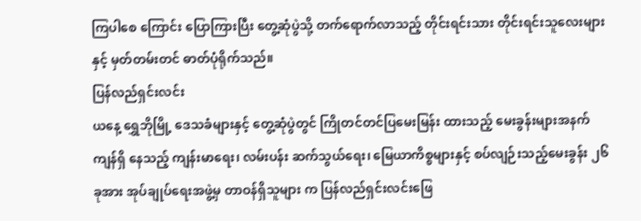ကြပါစေ ကြောင်း ပြောကြားပြီး တွေ့ဆုံပွဲသို့ တက်ရောက်လာသည့် တိုင်းရင်းသား တိုင်းရင်းသူလေးများနှင့် မှတ်တမ်းတင် ဓာတ်ပုံရိုက်သည်။
ပြန်လည်ရှင်းလင်း
ယနေ့ ရွှေဘိုမြို့ ဒေသခံများနှင့် တွေ့ဆုံပွဲတွင် ကြိုတင်တင်ပြမေးမြန်း ထားသည့် မေးခွန်းများအနက် ကျန်ရှိ နေသည့် ကျန်းမာရေး၊ လမ်းပန်း ဆက်သွယ်ရေး၊ မြေယာကိစ္စများနှင့် စပ်လျဉ်းသည့်မေးခွန်း ၂၆ ခုအား အုပ်ချုပ်ရေးအဖွဲ့မှ တာဝန်ရှိသူများ က ပြန်လည်ရှင်းလင်းဖြေ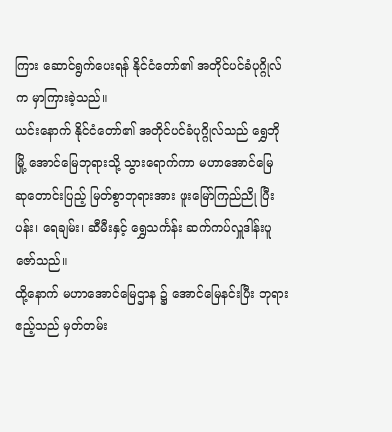ကြား ဆောင်ရွက်ပေးရန် နိုင်ငံတော်၏ အတိုင်ပင်ခံပုဂ္ဂိုလ်က မှာကြားခဲ့သည်။
ယင်းနောက် နိုင်ငံတော်၏ အတိုင်ပင်ခံပုဂ္ဂိုလ်သည် ရွှေဘိုမြို့ အောင်မြေဘုရားသို့ သွားရောက်ကာ မဟာအောင်မြေ ဆုတောင်းပြည့် မြတ်စွာဘုရားအား ဖူးမြော်ကြည်ညို ပြီး ပန်း၊ ရေချမ်း၊ ဆီမီးနှင့် ရွှေသင်္ကန်း ဆက်ကပ်လှူဒါန်းပူဇော်သည်။
ထို့နောက် မဟာအောင်မြေဌာန ၌ အောင်မြေနင်းပြီး ဘုရားဧည့်သည် မှတ်တမ်း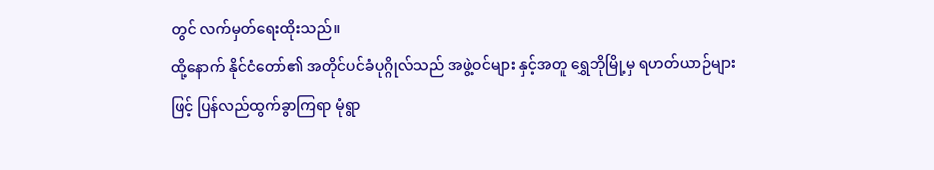တွင် လက်မှတ်ရေးထိုးသည်။
ထို့နောက် နိုင်ငံတော်၏ အတိုင်ပင်ခံပုဂ္ဂိုလ်သည် အဖွဲ့ဝင်များ နှင့်အတူ ရွှေဘိုမြို့မှ ရဟတ်ယာဉ်များ ဖြင့် ပြန်လည်ထွက်ခွာကြရာ မုံရွာ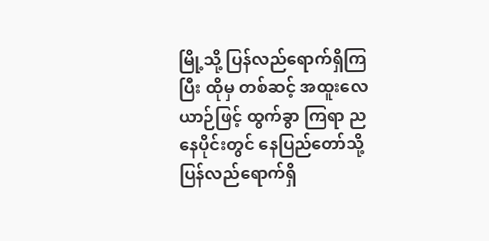မြို့သို့ ပြန်လည်ရောက်ရှိကြပြီး ထိုမှ တစ်ဆင့် အထူးလေယာဉ်ဖြင့် ထွက်ခွာ ကြရာ ညနေပိုင်းတွင် နေပြည်တော်သို့ ပြန်လည်ရောက်ရှိ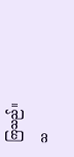ကြသည်။
သ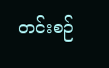တင်းစဉ်